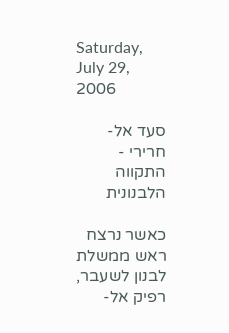Saturday, July 29, 2006

סעד אל-חרירי - התקווה הלבנונית

כאשר נרצח ראש ממשלת לבנון לשעבר, רפיק אל-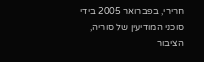חרירי, בפברואר 2005 בידי סוכני המודיעין של סוריה, הציבור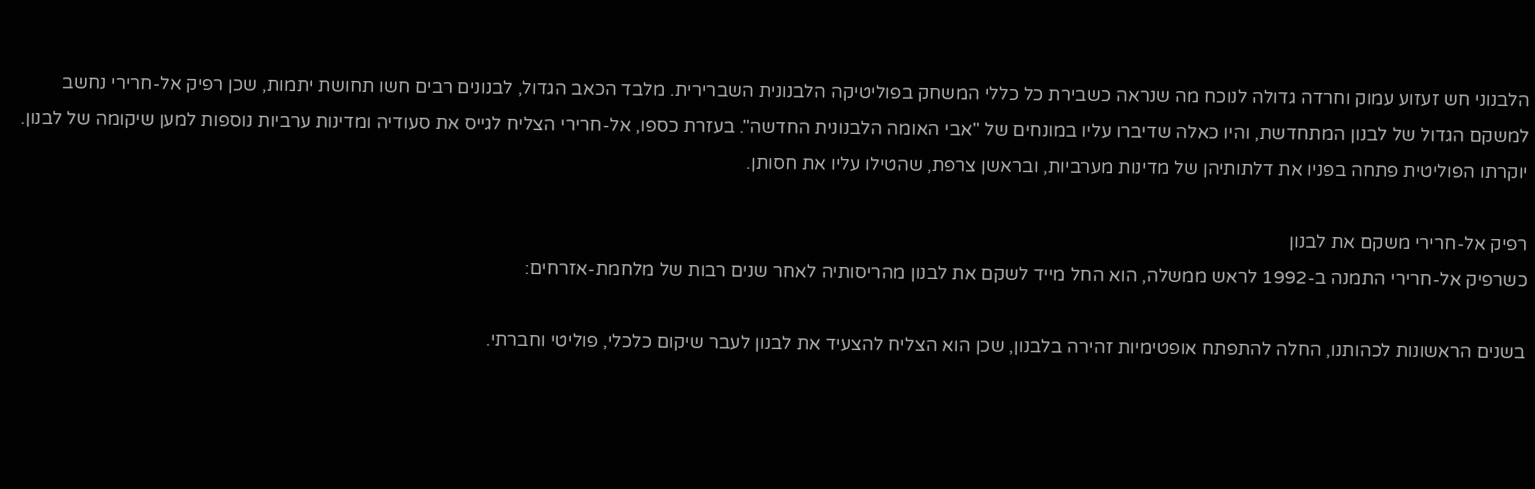הלבנוני חש זעזוע עמוק וחרדה גדולה לנוכח מה שנראה כשבירת כל כללי המשחק בפוליטיקה הלבנונית השברירית. מלבד הכאב הגדול, לבנונים רבים חשו תחושת יתמות, שכן רפיק אל-חרירי נחשב למשקם הגדול של לבנון המתחדשת, והיו כאלה שדיברו עליו במונחים של "אבי האומה הלבנונית החדשה". בעזרת כספו, אל-חרירי הצליח לגייס את סעודיה ומדינות ערביות נוספות למען שיקומה של לבנון. יוקרתו הפוליטית פתחה בפניו את דלתותיהן של מדינות מערביות, ובראשן צרפת, שהטילו עליו את חסותן.

רפיק אל-חרירי משקם את לבנון
כשרפיק אל-חרירי התמנה ב-1992 לראש ממשלה, הוא החל מייד לשקם את לבנון מהריסותיה לאחר שנים רבות של מלחמת-אזרחים:

בשנים הראשונות לכהותנו, החלה להתפתח אופטימיות זהירה בלבנון, שכן הוא הצליח להצעיד את לבנון לעבר שיקום כלכלי, פוליטי וחברתי.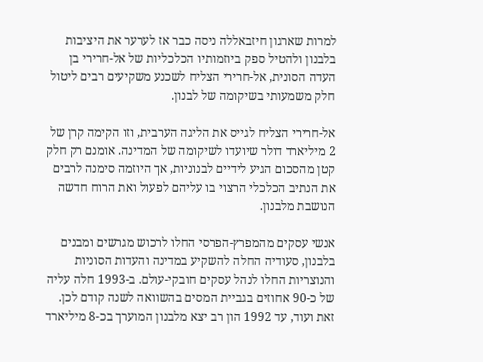למרות שארגון חיזבאללה ניסה כבר אז לערער את היציבות בלבנון ולהטיל ספק ביוזמותיו הכלכליות של אל-חרירי בן העדה הסונית, אל-חרירי הצליח לשכנע משקיעים רבים ליטול חלק משמעותי בשיקומה של לבנון.

אל-חרירי הצליח לגייס את הליגה הערבית, וזו הקימה קרן של 2 מיליארד דולר שיועדו לשיקומה של המדינה. אומנם רק חלק קטן מהסכום הגיע לידיים לבנוניות, אך היוזמה סימנה לרבים את הנתיב הכלכלי הרצוי בו עליהם לפעול ואת הרוח חדשה הנושבת מלבנון.

אנשי עסקים מהמפרץ-הפרסי החלו לרכוש מגרשים ומבנים בלבנון, סעודיה החלה להשקיע במדינה והעדות הסוניות והנוצריות החלו לנהל עסקים חובקי-עולם. ב-1993 חלה עליה של כ-90 אחוזים בגביית המסים בהשוואה לשנה קודם לכן. זאת ועוד, עד 1992 הון רב יצא מלבנון המוערך בכ-8 מיליארד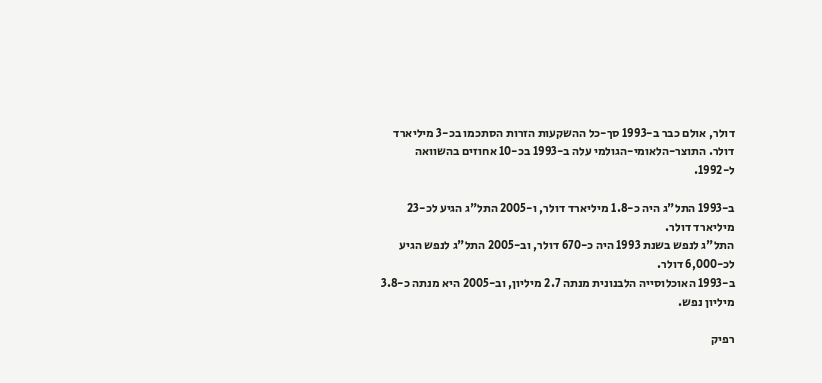דולר, אולם כבר ב-1993 סך-כל ההשקעות הזרות הסתכמו בכ-3 מיליארד דולר. התוצר-הלאומי-הגולמי עלה ב-1993 בכ-10 אחוזים בהשוואה ל-1992.

ב-1993 התל"ג היה כ-1.8 מיליארד דולר, ו-2005 התל"ג הגיע לכ-23 מיליארד דולר.
התל"ג לנפש בשנת 1993 היה כ-670 דולר, וב-2005 התל"ג לנפש הגיע לכ-6,000 דולר.
ב-1993 האוכלוסייה הלבנונית מנתה 2.7 מיליון, וב-2005 היא מנתה כ-3.8 מיליון נפש.

רפיק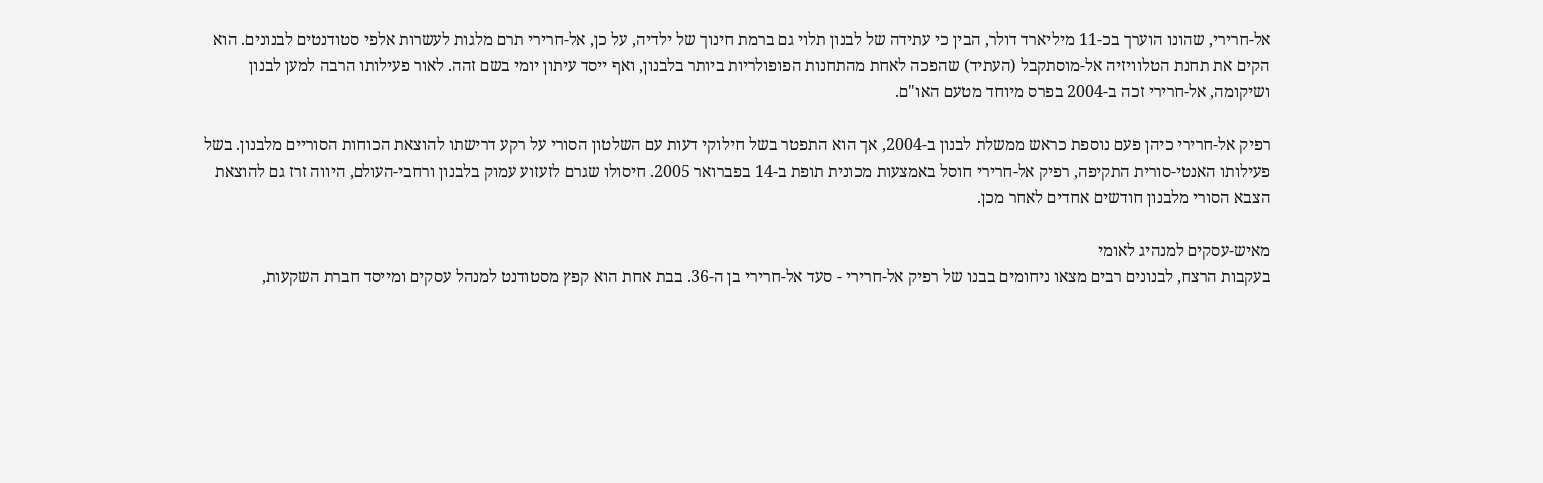אל-חרירי, שהונו הוערך בכ-11 מיליארד דולר, הבין כי עתידה של לבנון תלוי גם ברמת חינוך של ילדיה, על כן, אל-חרירי תרם מלגות לעשרות אלפי סטודנטים לבנונים. הוא הקים את תחנת הטלוויזיה אל-מוסתקבל (העתיד) שהפכה לאחת מהתחנות הפופולריות ביותר בלבנון, ואף ייסד עיתון יומי בשם זהה. לאור פעילותו הרבה למען לבנון ושיקומה, אל-חרירי זכה ב-2004 בפרס מיוחד מטעם האו"ם.

רפיק אל-חרירי כיהן פעם נוספת כראש ממשלת לבנון ב-2004, אך הוא התפטר בשל חילוקי דעות עם השלטון הסורי על רקע דרישתו להוצאת הכוחות הסוריים מלבנון. בשל פעילותו האנטי-סורית התקיפה, רפיק אל-חרירי חוסל באמצעות מכונית תופת ב-14 בפברואר 2005. חיסולו שגרם לזעזוע עמוק בלבנון ורחבי-העולם, היווה זרז גם להוצאת הצבא הסורי מלבנון חודשים אחדים לאחר מכן.

מאיש-עסקים למנהיג לאומי
בעקבות הרצח, לבנונים רבים מצאו ניחומים בבנו של רפיק אל-חרירי - סעד אל-חרירי בן ה-36. בבת אחת הוא קפץ מסטודנט למנהל עסקים ומייסד חברת השקעות,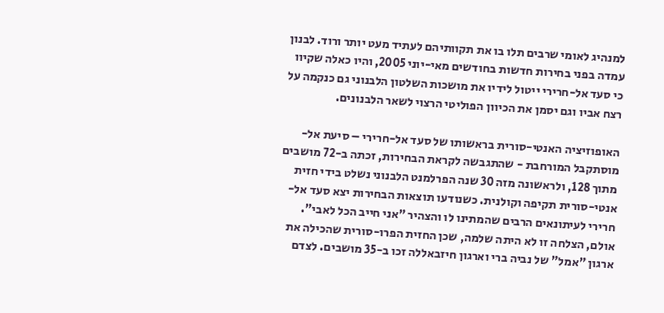למנהיג לאומי שרבים תלו בו את תקוותיהם לעתיד מעט יותר ורוד. לבנון עמדה בפני בחירות חדשות בחודשים מאי-יוני 2005, והיו כאלה שקיוו כי סעד אל-חרירי ייטול לידיו את מושכות השלטון הלבנוני גם כנקמה על רצח אביו וגם יסמן את הכיוון הפוליטי הרצוי לשאר הלבנונים.

האופוזיציה האנטי-סורית בראשותו של סעד אל-חרירי – סיעת אל-מוסתקבל המורחבת - שהתגבשה לקראת הבחירות, זכתה ב-72 מושבים מתוך 128, ולראשונה מזה 30 שנה הפרלמנט הלבנוני נשלט בידי חזית אנטי-סורית תקיפה וקולנית. כשנודעו תוצאות הבחירות יצא סעד אל-חרירי לעיתונאים הרבים שהמתינו לו והצהיר "אני חייב הכל לאבי". אולם, הצלחה זו לא היתה שלמה, שכן החזית הפרו-סורית שהכילה את ארגון "אמל" של נביה ברי וארגון חיזבאללה זכו ב-35 מושבים. לצדם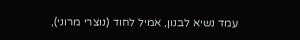עמד נשיא לבנון, אמיל לחוד (נוצרי מרוני),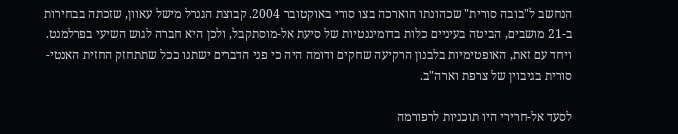הנחשב ל"בובה סורית" שכהונתו הוארכה בצו סורי באוקטובר 2004. קבוצת הגנרל מישל עאוון, שזכתה בבחירות ב-21 מושבים, הביטה בעיניים כלות בדומיננטיות של סיעת אל-מוסתקבל, ולכן היא חברה לגוש השיעי בפרלמנט. ויחד עם זאת, האופטימיות בלבנון הרקיעה שחקים ודומה היה כי פני הדברים ישתנו ככל שתתחזק החזית האנטי-סורית בגיבוין של צרפת וארה"ב.

לסעד אל-חרירי היו תוכניות לרפורמה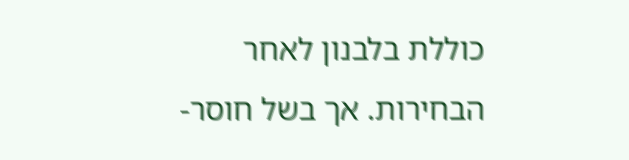כוללת בלבנון לאחר הבחירות. אך בשל חוסר-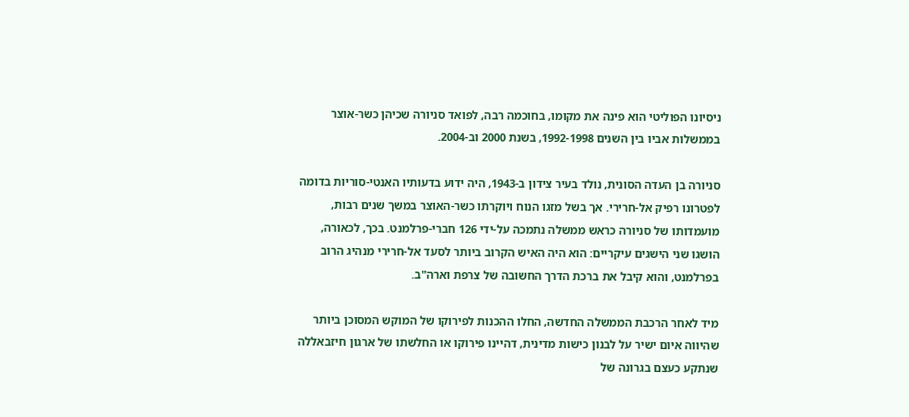ניסיונו הפוליטי הוא פינה את מקומו, בחוכמה רבה, לפואד סניורה שכיהן כשר-אוצר בממשלות אביו בין השנים 1992-1998, בשנת 2000 וב-2004.

סניורה בן העדה הסונית, נולד בעיר צידון ב-1943, היה ידוע בדעותיו האנטי-סוריות בדומה לפטרונו רפיק אל-חרירי. אך בשל מזגו הנוח ויוקרתו כשר-האוצר במשך שנים רבות, מועמדותו של סניורה כראש ממשלה נתמכה על-ידי 126 חברי-פרלמנט. בכך, לכאורה, הושגו שני הישגים עיקריים: הוא היה האיש הקרוב ביותר לסעד אל-חרירי מנהיג הרוב בפרלמנט, והוא קיבל את ברכת הדרך החשובה של צרפת וארה"ב.

מיד לאחר הרכבת הממשלה החדשה, החלו ההכנות לפירוקו של המוקש המסוכן ביותר שהיווה איום ישיר על לבנון כישות מדינית, דהיינו פירוקו או החלשתו של ארגון חיזבאללה שנתקע כעצם בגרונה של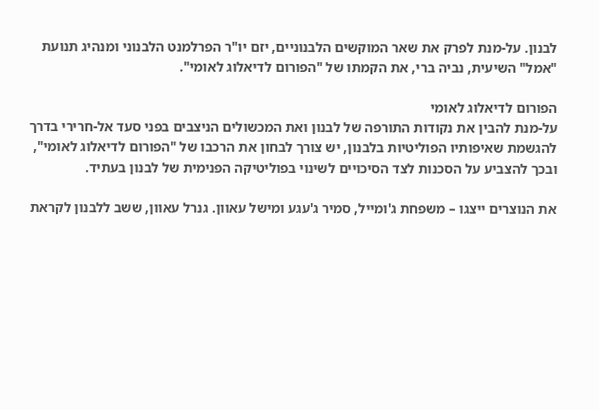לבנון. על-מנת לפרק את שאר המוקשים הלבנוניים, יזם יו"ר הפרלמנט הלבנוני ומנהיג תנועת "אמל" השיעית, נביה ברי, את הקמתו של "הפורום לדיאלוג לאומי".

הפורום לדיאלוג לאומי
על-מנת להבין את נקודות התורפה של לבנון ואת המכשולים הניצבים בפני סעד אל-חרירי בדרך להגשמת שאיפותיו הפוליטיות בלבנון, יש צורך לבחון את הרכבו של "הפורום לדיאלוג לאומי", ובכך להצביע על הסכנות לצד הסיכויים לשינוי בפוליטיקה הפנימית של לבנון בעתיד.

את הנוצרים ייצגו – משפחת ג'ומייל, סמיר ג'עגע ומישל עאוון. גנרל עאוון, ששב ללבנון לקראת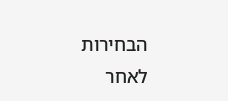הבחירות לאחר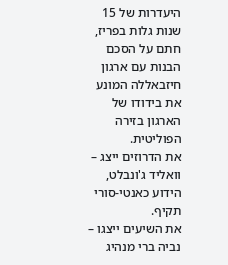היעדרות של 15 שנות גלות בפריז, חתם על הסכם הבנות עם ארגון חיזבאללה המונע את בידודו של הארגון בזירה הפוליטית.
את הדרוזים ייצג – וואליד ג'ונבלט, הידוע כאנטי-סורי תקיף.
את השיעים ייצגו – נביה ברי מנהיג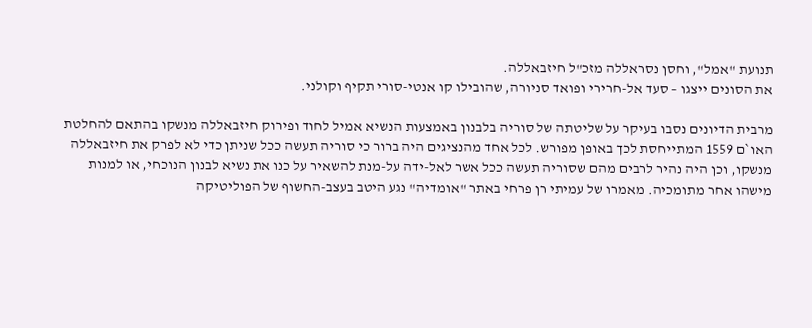תנועת "אמל", וחסן נסראללה מזכ"ל חיזבאללה.
את הסונים ייצגו – סעד אל-חרירי ופואד סניורה, שהובילו קו אנטי-סורי תקיף וקולני.

מרבית הדיונים נסבו בעיקר על שליטתה של סוריה בלבנון באמצעות הנשיא אמיל לחוד ופירוק חיזבאללה מנשקו בהתאם להחלטת האו`ם 1559 המתייחסת לכך באופן מפורש. לכל אחד מהנציגים היה ברור כי סוריה תעשה ככל שניתן כדי לא לפרק את חיזבאללה מנשקו, וכן היה נהיר לרבים מהם שסוריה תעשה ככל אשר לאל-ידה על-מנת להשאיר על כנו את נשיא לבנון הנוכחי, או למנות מישהו אחר מתומכיה. מאמרו של עמיתי רן פרחי באתר "אומדיה" נגע היטב בעצב-החשוף של הפוליטיקה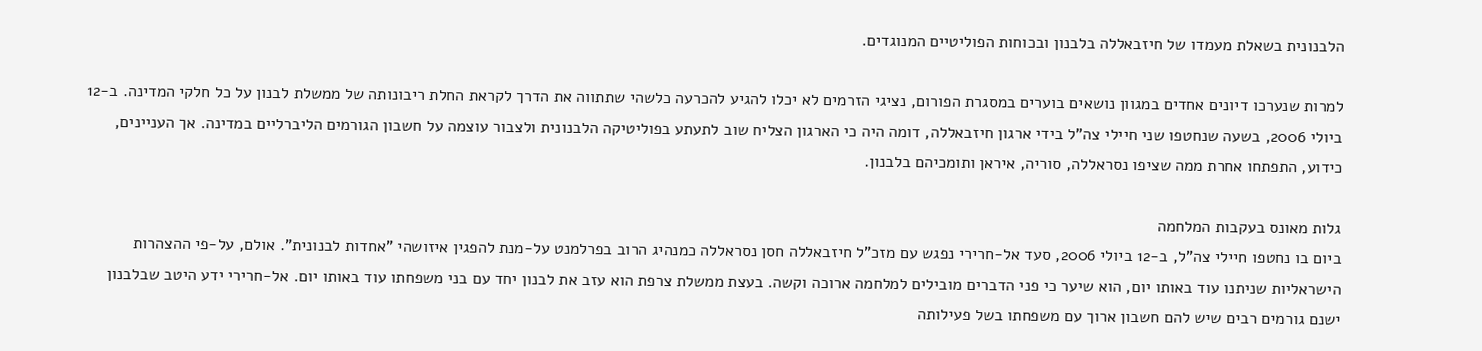הלבנונית בשאלת מעמדו של חיזבאללה בלבנון ובכוחות הפוליטיים המנוגדים.

למרות שנערכו דיונים אחדים במגוון נושאים בוערים במסגרת הפורום, נציגי הזרמים לא יכלו להגיע להכרעה כלשהי שתתווה את הדרך לקראת החלת ריבונותה של ממשלת לבנון על כל חלקי המדינה. ב-12 ביולי 2006, בשעה שנחטפו שני חיילי צה"ל בידי ארגון חיזבאללה, דומה היה כי הארגון הצליח שוב לתעתע בפוליטיקה הלבנונית ולצבור עוצמה על חשבון הגורמים הליברליים במדינה. אך העניינים, כידוע, התפתחו אחרת ממה שציפו נסראללה, סוריה, איראן ותומכיהם בלבנון.

גלות מאונס בעקבות המלחמה
ביום בו נחטפו חיילי צה"ל, ב-12 ביולי 2006, סעד אל-חרירי נפגש עם מזכ"ל חיזבאללה חסן נסראללה כמנהיג הרוב בפרלמנט על-מנת להפגין איזושהי "אחדות לבנונית". אולם, על-פי ההצהרות הישראליות שניתנו עוד באותו יום, הוא שיער כי פני הדברים מובילים למלחמה ארוכה וקשה. בעצת ממשלת צרפת הוא עזב את לבנון יחד עם בני משפחתו עוד באותו יום. אל-חרירי ידע היטב שבלבנון ישנם גורמים רבים שיש להם חשבון ארוך עם משפחתו בשל פעילותה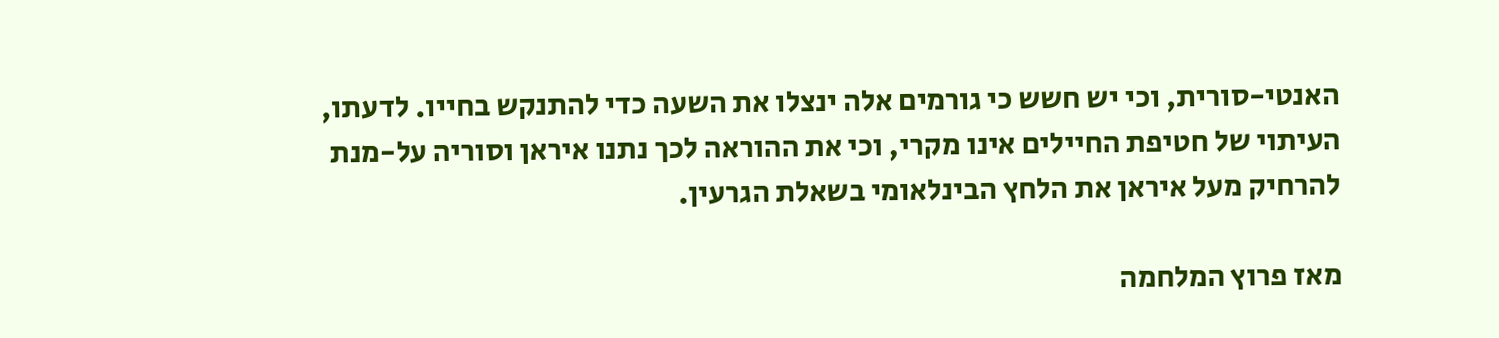האנטי-סורית, וכי יש חשש כי גורמים אלה ינצלו את השעה כדי להתנקש בחייו. לדעתו, העיתוי של חטיפת החיילים אינו מקרי, וכי את ההוראה לכך נתנו איראן וסוריה על-מנת להרחיק מעל איראן את הלחץ הבינלאומי בשאלת הגרעין.

מאז פרוץ המלחמה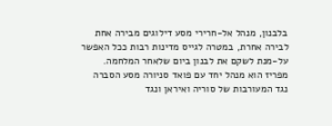בלבנון, מנהל אל-חרירי מסע דילוגים מבירה אחת לבירה אחרת, במטרה לגייס מדינות רבות ככל האפשר על-מנת לשקם את לבנון ביום שלאחר המלחמה. מפריז הוא מנהל יחד עם פואד סניורה מסע הסברה נגד המעורבות של סוריה ואיראן ונגד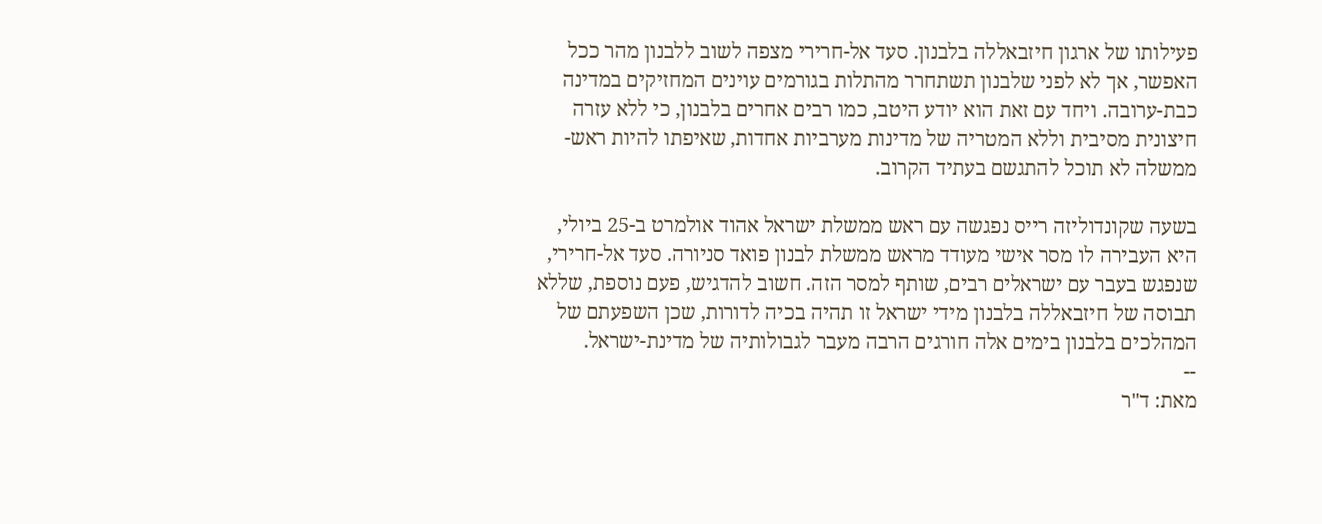פעילותו של ארגון חיזבאללה בלבנון. סעד אל-חרירי מצפה לשוב ללבנון מהר ככל האפשר, אך לא לפני שלבנון תשתחרר מהתלות בגורמים עוינים המחזיקים במדינה כבת-ערובה. ויחד עם זאת הוא יודע היטב, כמו רבים אחרים בלבנון, כי ללא עזרה חיצונית מסיבית וללא המטריה של מדינות מערביות אחדות, שאיפתו להיות ראש-ממשלה לא תוכל להתגשם בעתיד הקרוב.

בשעה שקונדוליזה רייס נפגשה עם ראש ממשלת ישראל אהוד אולמרט ב-25 ביולי, היא העבירה לו מסר אישי מעודד מראש ממשלת לבנון פואד סניורה. סעד אל-חרירי, שנפגש בעבר עם ישראלים רבים, שותף למסר הזה. חשוב להדגיש, פעם נוספת, שללא תבוסה של חיזבאללה בלבנון מידי ישראל זו תהיה בכיה לדורות, שכן השפעתם של המהלכים בלבנון בימים אלה חורגים הרבה מעבר לגבולותיה של מדינת-ישראל.
--
מאת: ד"ר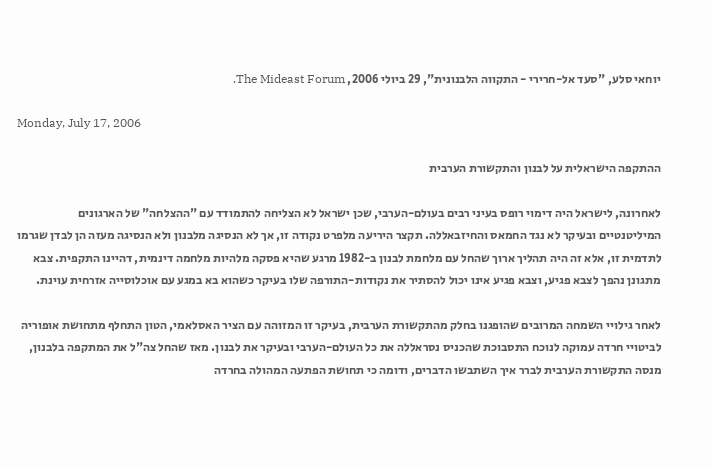יוחאי סלע, "סעד אל-חרירי - התקווה הלבנונית", 29 ביולי 2006, The Mideast Forum.

Monday, July 17, 2006

ההתקפה הישראלית על לבנון והתקשורת הערבית

לאחרונה, לישראל היה דימוי רופס בעיני רבים בעולם-הערבי, שכן ישראל לא הצליחה להתמודד עם "ההצלחה" של הארגונים המיליטנטיים ובעיקר לא נגד החמאס והחיזבאללה. תקצר היריעה מלפרט נקודה זו, אך לא הנסיגה מלבנון ולא הנסיגה מעזה הן לבדן שגרמו לתדמית זו, אלא זה היה תהליך ארוך שהחל עם מלחמת לבנון ב-1982 מרגע שהיא פסקה מלהיות מלחמה דינמית, דהיינו התקפית. צבא מתגונן נהפך לצבא פגיע, וצבא פגיע אינו יכול להסתיר את נקודות-התורפה שלו בעיקר כשהוא בא במגע עם אוכלוסייה אזרחית עוינת.

לאחר גילויי השמחה המרובים שהופגנו בחלק מהתקשורת הערבית, בעיקר זו המזוהה עם הציר האסלאמי, הטון התחלף מתחושת אופוריה לביטויי חרדה עמוקה לנוכח התסבוכת שהכניס נסראללה את כל העולם-הערבי ובעיקר את לבנון. מאז שהחל צה"ל את המתקפה בלבנון, מנסה התקשורת הערבית לברר איך השתבשו הדברים, ודומה כי תחושת הפתעה המהולה בחרדה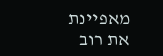מאפיינת את רוב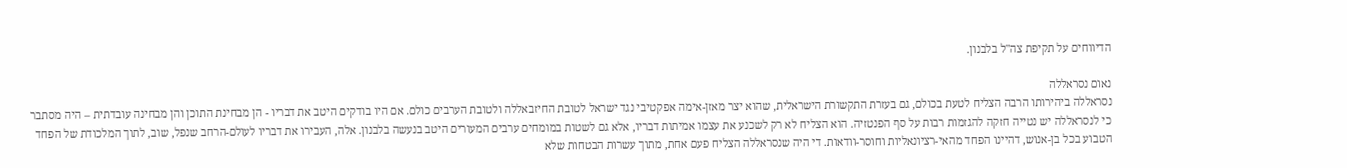הדיווחים על תקיפת צה"ל בלבנון.

נאום נסראללה
נסראללה ביהירותו הרבה הצליח לטעת בכולם, גם בעזרת התקשורת הישראלית, שהוא יצר מאזן-אימה אפקטיבי נגד ישראל לטובת החיזבאללה ולטובת הערבים כולם. אם היו בודקים היטב את דבריו - הן מבחינת התוכן והן מבחינה עובדתית – היה מסתבר כי לנסראללה יש נטייה חזקה להגזמות רבות על סף הפנטזיה. הוא הצליח לא רק לשכנע את עצמו אמיתות דבריו, אלא גם לשטות במומחים ערבים המעורים היטב בנעשה בלבנון. אלה, העבירו את דבריו לעולם-הרחב שנפל, שוב, לתוך המלכודת של הפחד הטבוע בכל בן-אנוש, דהיינו הפחד מהאי-רציונאליות וחוסר-וודאות. די היה שנסראללה הצליח פעם אחת, מתוך עשרות הבטחות שלא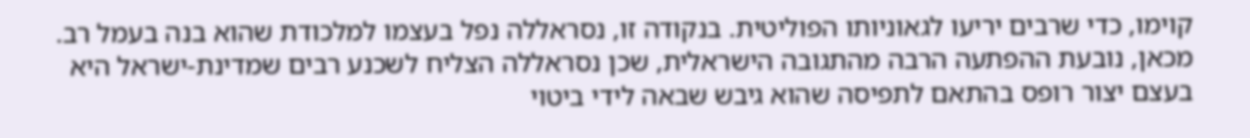קוימו, כדי שרבים יריעו לגאוניותו הפוליטית. בנקודה זו, נסראללה נפל בעצמו למלכודת שהוא בנה בעמל רב. מכאן, נובעת ההפתעה הרבה מהתגובה הישראלית, שכן נסראללה הצליח לשכנע רבים שמדינת-ישראל היא בעצם יצור רופס בהתאם לתפיסה שהוא גיבש שבאה לידי ביטוי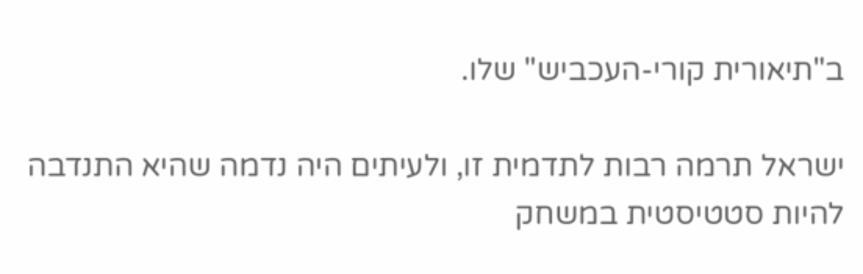ב"תיאורית קורי-העכביש" שלו.

ישראל תרמה רבות לתדמית זו, ולעיתים היה נדמה שהיא התנדבה להיות סטטיסטית במשחק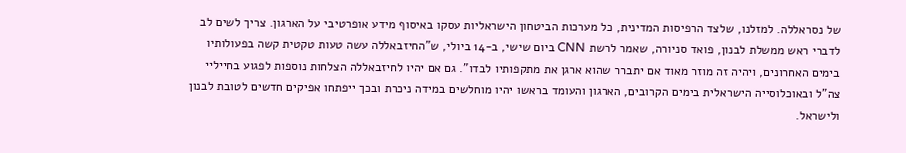של נסראללה. למזלנו, שלצד הרפיסות המדינית, כל מערכות הביטחון הישראליות עסקו באיסוף מידע אופרטיבי על הארגון. צריך לשים לב לדברי ראש ממשלת לבנון, פואד סניורה, שאמר לרשת CNN ביום שישי, ב-14 ביולי, ש"החיזבאללה עשה טעות טקטית קשה בפעולותיו בימים האחרונים, ויהיה זה מוזר מאוד אם יתברר שהוא ארגן את מתקפותיו לבדו". גם אם יהיו לחיזבאללה הצלחות נוספות לפגוע בחייליי צה"ל ובאוכלוסייה הישראלית בימים הקרובים, הארגון והעומד בראשו יהיו מוחלשים במידה ניכרת ובכך ייפתחו אפיקים חדשים לטובת לבנון ולישראל.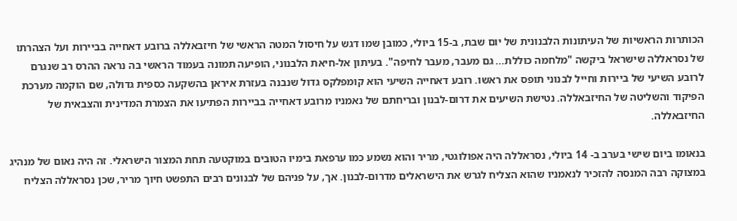הכותרות הראשיות של העיתונות הלבנונית של יום שבת, ב-15 ביולי, כמובן שמו דגש על חיסול המטה הראשי של חיזבאללה ברובע דאחייה בביירות ועל הצהרתו של נסראללה שישראל ביקשה "מלחמה כוללת... גם מעבר, מעבר לחיפה". בעיתון אל-חיאת הלבנוני, הופיעה תמונה בעמוד הראשי בה נראה ההרס רב שנגרם לרובע השיעי של ביירות וחייל לבנוני תופס את ראשו. רובע דאחייה השיעי הוא קומפלקס גדול שנבנה בעזרת איראן בהשקעה כספית גדולה, שם הוקמה מערכת הפיקוד והשליטה של החיזבאללה. נטישת השיעים את דרום-לבנון ובריחתם של נאמניו מרובע דאחייה בביירות הפתיעו את הצמרת המדינית והצבאית של החיזבאללה.

בנאומו ביום שישי בערב ב- 14 ביולי, נסראללה היה אפולוגטי, מריר והוא נשמע כמו ערפאת בימיו הטובים במוקטעה תחת המצור הישראלי. זה היה נאום של מנהיג במצוקה רבה המנסה להזכיר לנאמניו שהוא הצליח לגרש את הישראלים מדרום-לבנון. אך, על פניהם של לבנונים רבים התפשט חיוך מריר, שכן נסראללה הצליח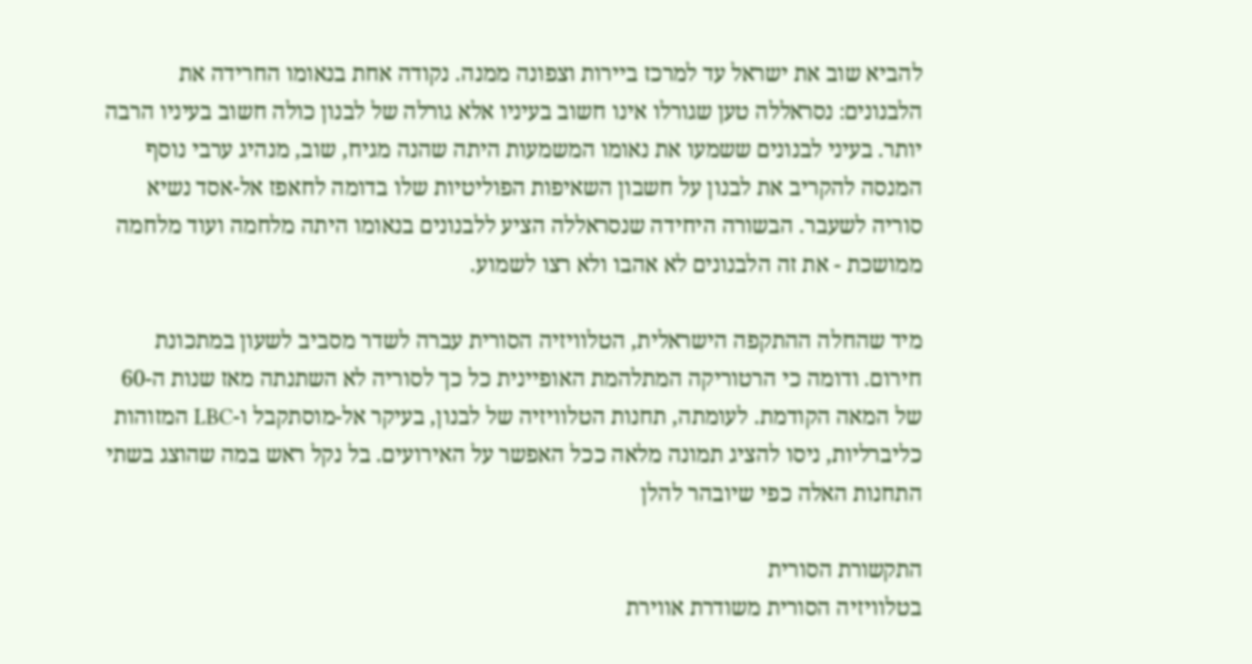להביא שוב את ישראל עד למרכז ביירות וצפונה ממנה. נקודה אחת בנאומו החרידה את הלבנונים: נסראללה טען שגורלו אינו חשוב בעיניו אלא גורלה של לבנון כולה חשוב בעיניו הרבה יותר. בעיני לבנונים ששמעו את נאומו המשמעות היתה שהנה מגיח, שוב, מנהיג ערבי נוסף המנסה להקריב את לבנון על חשבון השאיפות הפוליטיות שלו בדומה לחאפז אל-אסד נשיא סוריה לשעבר. הבשורה היחידה שנסראללה הציע ללבנונים בנאומו היתה מלחמה ועוד מלחמה ממושכת - את זה הלבנונים לא אהבו ולא רצו לשמוע.

מיד שהחלה ההתקפה הישראלית, הטלוויזיה הסורית עברה לשדר מסביב לשעון במתכונת חירום. ודומה כי הרטוריקה המתלהמת האופיינית כל כך לסוריה לא השתנתה מאז שנות ה-60 של המאה הקודמת. לעומתה, תחנות הטלוויזיה של לבנון, בעיקר אל-מוסתקבל ו-LBC המזוהות כליברליות, ניסו להציג תמונה מלאה ככל האפשר על האירועים. בל נקל ראש במה שהוצג בשתי התחנות האלה כפי שיובהר להלן

התקשורת הסורית
בטלוויזיה הסורית משודרת אווירת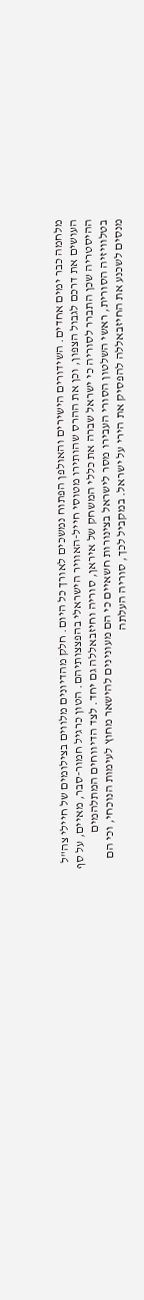מלחמה כבר ימים אחדים. השידורים הישירים והאולפן הפתוח נמשכים לאורך כל היום. חלק מהדיונים מלווים בצילומים של חיילי צה"ל העושים את דרכם לגבול הצפון, וכן את ההרס שהותירו מטוסי חייל-האוויר הישראלי בהפצצותיהם. הטון כרגיל חמור-סבר, מאיים, על סף ההיסטריה שכן התברר לסוריה כי ישראל שברה את כללי המשחק של איראן, סוריה וחיזבאללה גם יחד. לצד הדיווחים המתלהמים בטלוויזיה הסורית, ראשי השלטון הסורי העבירו מסר לישראל בצינורות חשאיים כי הם מעונינים להישאר מחוץ לעימות הנוכחי, וכי הם מנסים לשכנע את החיזבאללה להפסיק את הירי על ישראל. במקביל לכך, סוריה העלתה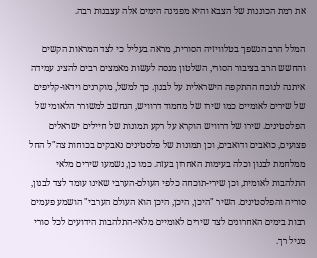את רמת הכוננות של הצבא והיא מפגינה הימים אלה עצבנות רבה.

המלל הרב הנשפך בטלוויזיה הסורית, מראה בעליל כי לצד המראות הקשים והחשש הרב בציבור הסורי, השלטון מנסה לעשות מאמצים רבים להציג עמידה איתנה לנוכח ההתקפה הישראלית על לבנון. כך למשל, מוקרנים וידאו-קליפים של שירים לאומיים כמו שירו של מחמוד דרוויש, הנחשב למשורר הלאומי של הפלסטינים. שירו של דרוויש הוקרא על רקע תמונות של חיילים ישראלים פצועים, כואבים ודואבים, וכן תמונות של פלסטינים נאבקים בכוחות צה"ל החל ממלחמת לבנון וכלה בעימות האחרון בעזה. כמו כן, נשמעו שירים מלאי התלהבות לאומית, וכן שירי-תוכחה כלפי העולם-הערבי שאינו עומד לצד לבנון, סוריה והפלסטינים. השיר "היכן, היכן, היכן הוא העולם הערבי" הושמע פעמים רבות בימים האחרונים לצד שירים לאומיים מלאי-התלהבות הידועים לכל סורי מגיל רך.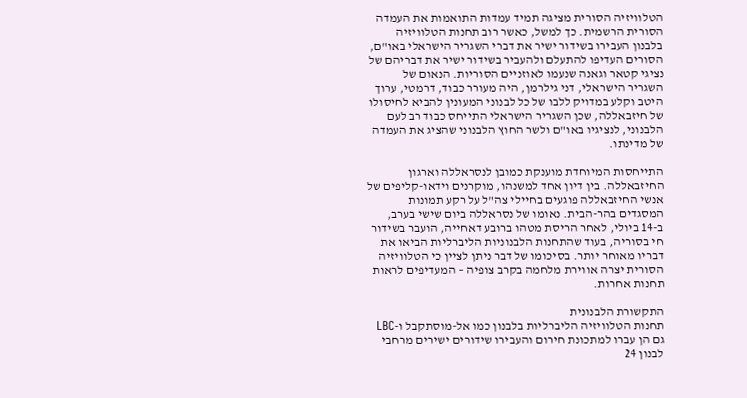הטלוויזיה הסורית מציגה תמיד עמדות התואמות את העמדה הסורית הרשמית. כך למשל, כאשר רוב תחנות הטלוויזיה בלבנון העבירו בשידור ישיר את דברי השגריר הישראלי באו"ם, הסורים העדיפו להתעלם ולהעביר בשידור ישיר את דבריהם של נציגי קטאר וגאנה שנעמו לאוזניים הסוריות. הנאום של השגריר הישראלי, דני גילרמן, היה מעורר כבוד, דרמטי, ערוך היטב וקלע במדויק ללבו של כל לבנוני המעונין להביא לחיסולו של חיזבאללה, שכן השגריר הישראלי התייחס כבוד רב לעם הלבנוני, לנציגיו באו"ם ולשר החוץ הלבנוני שהציג את העמדה של מדינתו.

התייחסות המיוחדת מוענקת כמובן לנסראללה וארגון החיזבאללה. בין דיון אחד למשנהו, מוקרנים וידאו-קליפים של אנשי החיזבאללה פוגעים בחיילי צה"ל על רקע תמונות המסגדים בהר-הבית. נאומו של נסראללה ביום שישי בערב, ב-14 ביולי, לאחר הריסת מטהו ברובע דאחייה, הועבר בשידור חי בסוריה, בעוד שהתחנות הלבנוניות הליברליות הביאו את דבריו מאוחר יותר. בסיכומו של דבר ניתן לציין כי הטלוויזיה הסורית יצרה אווירת מלחמה בקרב צופיה – המעדיפים לראות תחנות אחרות.

התקשורת הלבנונית
תחנות הטלוויזיה הליברליות בלבנון כמו אל-מוסתקבל ו-LBC גם הן עברו למתכונת חירום והעבירו שידורים ישירים מרחבי לבנון 24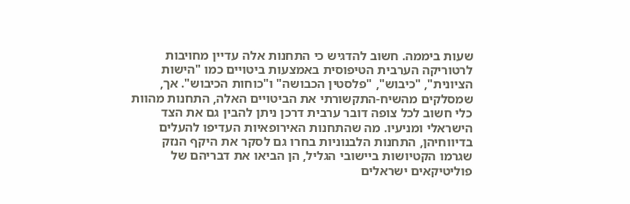שעות ביממה. חשוב להדגיש כי התחנות אלה עדיין מחויבות לרטוריקה הערבית הטיפוסית באמצעות ביטויים כמו "הישות הציונית", "כיבוש", "פלסטין הכבושה" ו"כוחות הכיבוש". אך, שמסלקים מהשיח-התקשורתי את הביטויים האלה, התחנות מהוות כלי חשוב לכל צופה דובר ערבית דרכן ניתן להבין גם את הצד הישראלי ומניעיו. מה שהתחנות האירופאיות העדיפו להעלים בדיווחיהן, התחנות הלבנוניות בחרו גם לסקר את היקף הנזק שגרמו הקטיושות ביישובי הגליל, הן הביאו את דבריהם של פוליטיקאים ישראלים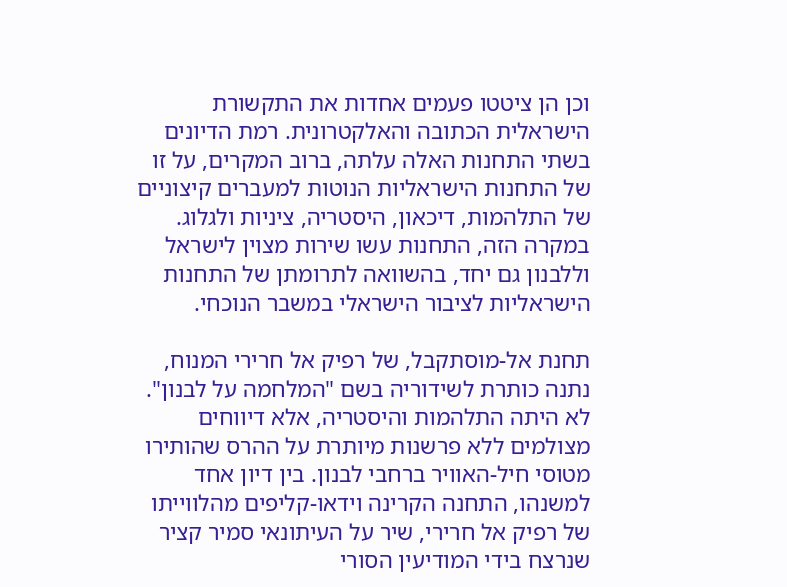וכן הן ציטטו פעמים אחדות את התקשורת הישראלית הכתובה והאלקטרונית. רמת הדיונים בשתי התחנות האלה עלתה, ברוב המקרים, על זו של התחנות הישראליות הנוטות למעברים קיצוניים של התלהמות, דיכאון, היסטריה, ציניות ולגלוג. במקרה הזה, התחנות עשו שירות מצוין לישראל וללבנון גם יחד, בהשוואה לתרומתן של התחנות הישראליות לציבור הישראלי במשבר הנוכחי.

תחנת אל-מוסתקבל, של רפיק אל חרירי המנוח, נתנה כותרת לשידוריה בשם "המלחמה על לבנון". לא היתה התלהמות והיסטריה, אלא דיווחים מצולמים ללא פרשנות מיותרת על ההרס שהותירו מטוסי חיל-האוויר ברחבי לבנון. בין דיון אחד למשנהו, התחנה הקרינה וידאו-קליפים מהלווייתו של רפיק אל חרירי, שיר על העיתונאי סמיר קציר שנרצח בידי המודיעין הסורי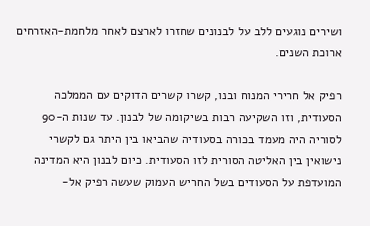ושירים נוגעים ללב על לבנונים שחזרו לארצם לאחר מלחמת-האזרחים ארוכת השנים.

רפיק אל חרירי המנוח ובנו, קשרו קשרים הדוקים עם הממלכה הסעודית, וזו השקיעה רבות בשיקומה של לבנון. עד שנות ה-90 לסוריה היה מעמד בכורה בסעודיה שהביאו בין היתר גם לקשרי נישואין בין האליטה הסורית לזו הסעודית. כיום לבנון היא המדינה המועדפת על הסעודים בשל החריש העמוק שעשה רפיק אל-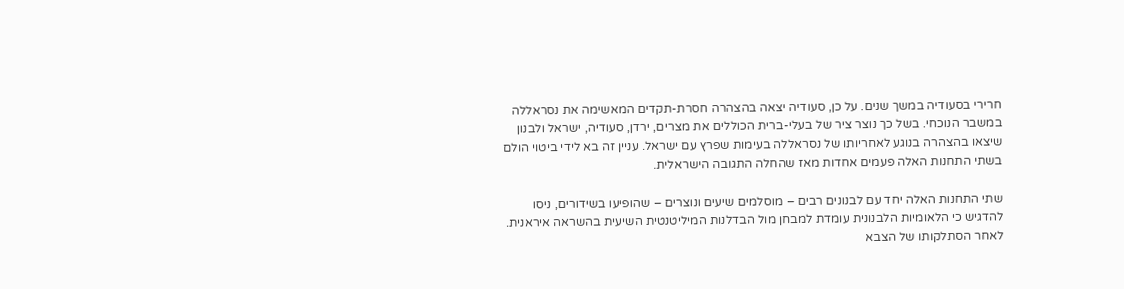חרירי בסעודיה במשך שנים. על כן, סעודיה יצאה בהצהרה חסרת-תקדים המאשימה את נסראללה במשבר הנוכחי. בשל כך נוצר ציר של בעלי-ברית הכוללים את מצרים, ירדן, סעודיה, ישראל ולבנון שיצאו בהצהרה בנוגע לאחריותו של נסראללה בעימות שפרץ עם ישראל. עניין זה בא לידי ביטוי הולם בשתי התחנות האלה פעמים אחדות מאז שהחלה התגובה הישראלית.

שתי התחנות האלה יחד עם לבנונים רבים – מוסלמים שיעים ונוצרים – שהופיעו בשידורים, ניסו להדגיש כי הלאומיות הלבנונית עומדת למבחן מול הבדלנות המיליטנטית השיעית בהשראה איראנית. לאחר הסתלקותו של הצבא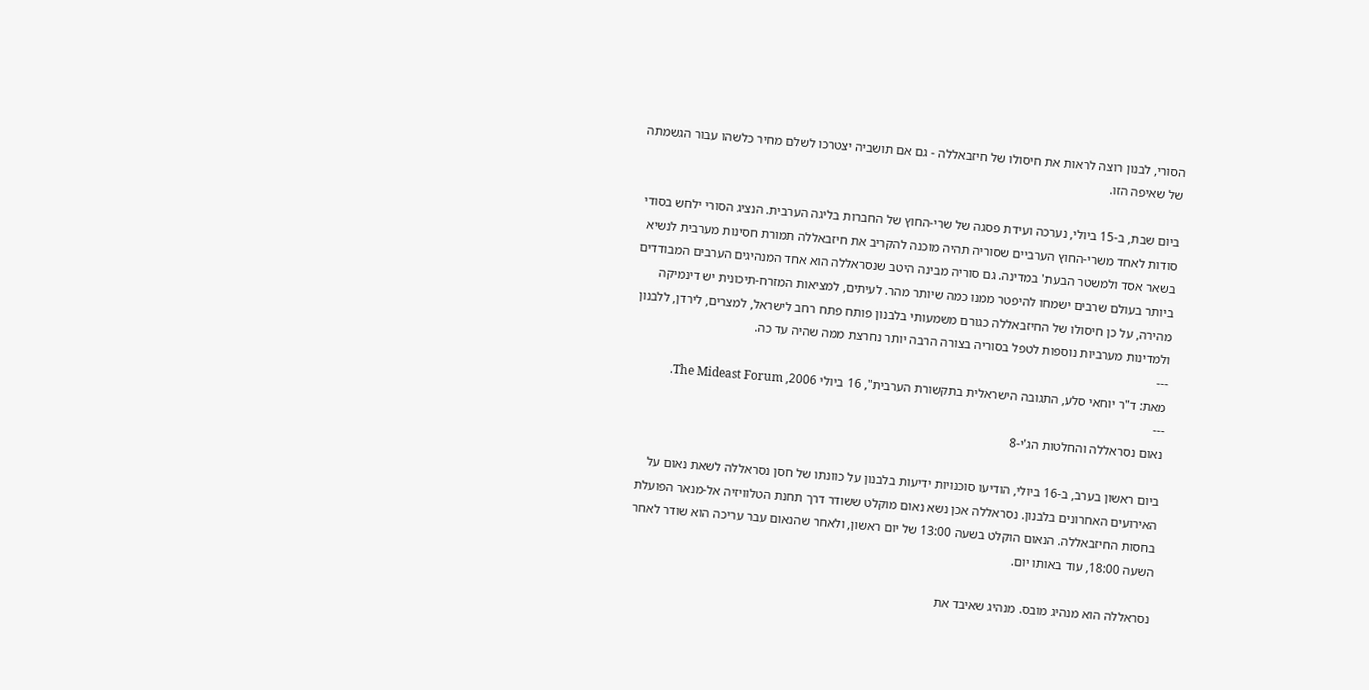הסורי, לבנון רוצה לראות את חיסולו של חיזבאללה - גם אם תושביה יצטרכו לשלם מחיר כלשהו עבור הגשמתה של שאיפה הזו.

ביום שבת, ב-15 ביולי, נערכה ועידת פסגה של שרי-החוץ של החברות בליגה הערבית. הנציג הסורי ילחש בסודי סודות לאחד משרי-החוץ הערביים שסוריה תהיה מוכנה להקריב את חיזבאללה תמורת חסינות מערבית לנשיא בשאר אסד ולמשטר הבעת' במדינה. גם סוריה מבינה היטב שנסראללה הוא אחד המנהיגים הערבים המבודדים ביותר בעולם שרבים ישמחו להיפטר ממנו כמה שיותר מהר. לעיתים, למציאות המזרח-תיכונית יש דינמיקה מהירה, על כן חיסולו של החיזבאללה כגורם משמעותי בלבנון פותח פתח רחב לישראל, למצרים, לירדן, ללבנון ולמדינות מערביות נוספות לטפל בסוריה בצורה הרבה יותר נחרצת ממה שהיה עד כה.
---
מאת: ד"ר יוחאי סלע, התגובה הישראלית בתקשורת הערבית", 16 ביולי 2006, The Mideast Forum.
---
נאום נסראללה והחלטות הג'י-8

ביום ראשון בערב, ב-16 ביולי, הודיעו סוכנויות ידיעות בלבנון על כוונתו של חסן נסראללה לשאת נאום על האירועים האחרונים בלבנון. נסראללה אכן נשא נאום מוקלט ששודר דרך תחנת הטלוויזיה אל-מנאר הפועלת בחסות החיזבאללה. הנאום הוקלט בשעה 13:00 של יום ראשון, ולאחר שהנאום עבר עריכה הוא שודר לאחר השעה 18:00, עוד באותו יום.

נסראללה הוא מנהיג מובס. מנהיג שאיבד את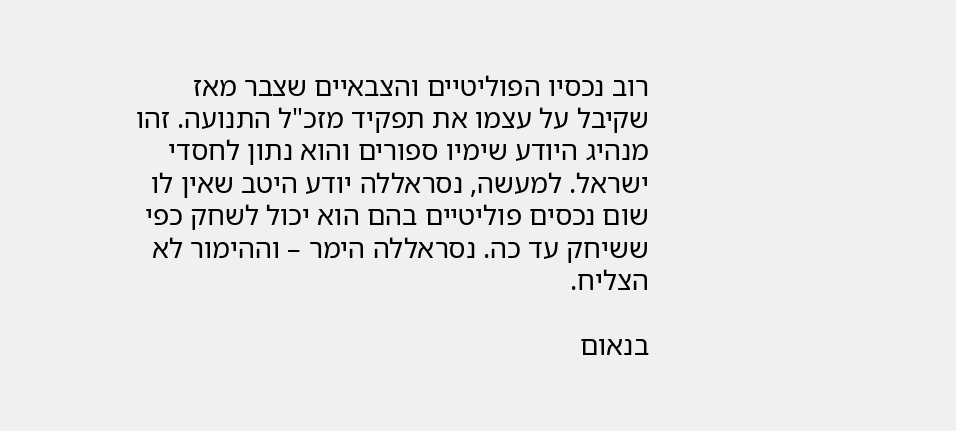רוב נכסיו הפוליטיים והצבאיים שצבר מאז שקיבל על עצמו את תפקיד מזכ"ל התנועה. זהו מנהיג היודע שימיו ספורים והוא נתון לחסדי ישראל. למעשה, נסראללה יודע היטב שאין לו שום נכסים פוליטיים בהם הוא יכול לשחק כפי ששיחק עד כה. נסראללה הימר – וההימור לא הצליח.

בנאום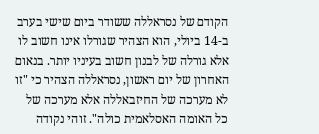הקודם של נסראללה ששודר ביום שישי בערב ב-14 ביולי, הוא הצהיר שגורלו אינו חשוב לו אלא גורלה של לבנון חשוב בעיניו יותר. בנאום האחרון של יום ראשון, נסראללה הצהיר כי "זו לא מערכה של החיזבאללה אלא מערכה של כל האומה האסלאמית כולה". זוהי נקודה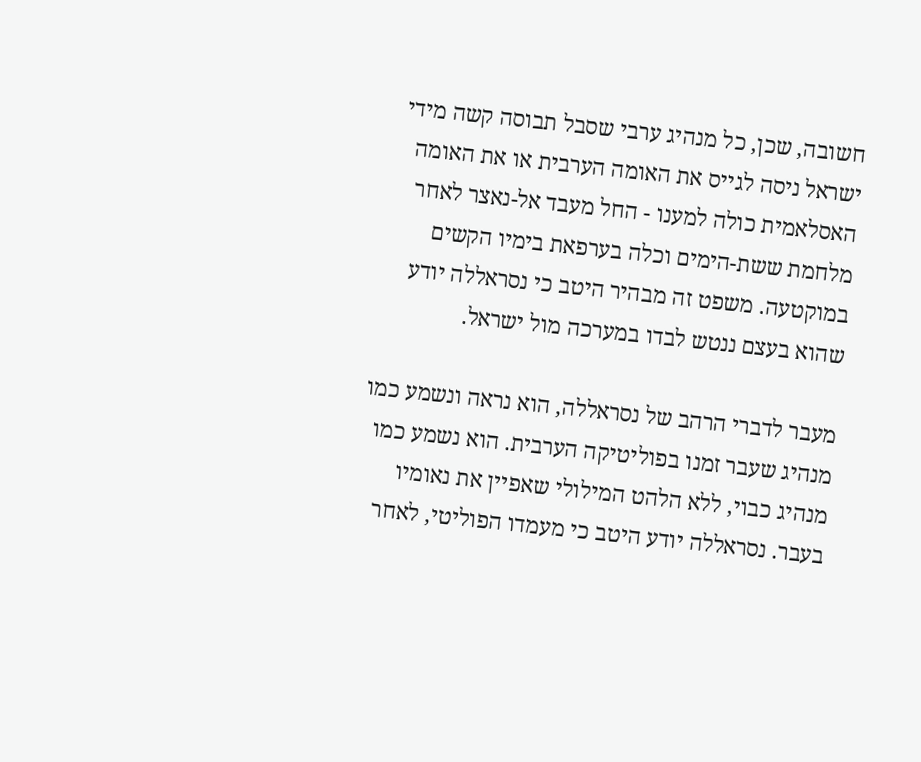חשובה, שכן, כל מנהיג ערבי שסבל תבוסה קשה מידי ישראל ניסה לגייס את האומה הערבית או את האומה האסלאמית כולה למענו - החל מעבד אל-נאצר לאחר מלחמת ששת-הימים וכלה בערפאת בימיו הקשים במוקטעה. משפט זה מבהיר היטב כי נסראללה יודע שהוא בעצם ננטש לבדו במערכה מול ישראל.

מעבר לדברי הרהב של נסראללה, הוא נראה ונשמע כמו מנהיג שעבר זמנו בפוליטיקה הערבית. הוא נשמע כמו מנהיג כבוי, ללא הלהט המילולי שאפיין את נאומיו בעבר. נסראללה יודע היטב כי מעמדו הפוליטי, לאחר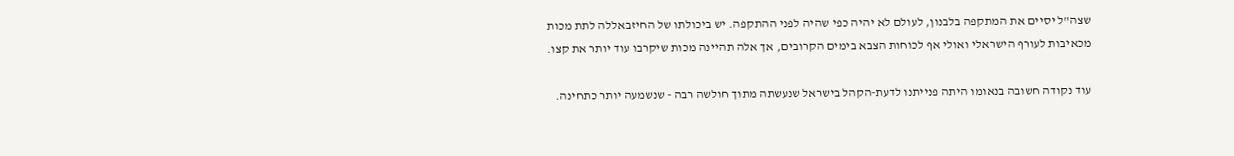שצה"ל יסיים את המתקפה בלבנון, לעולם לא יהיה כפי שהיה לפני ההתקפה. יש ביכולתו של החיזבאללה לתת מכות מכאיבות לעורף הישראלי ואולי אף לכוחות הצבא בימים הקרובים, אך אלה תהיינה מכות שיקרבו עוד יותר את קצו.

עוד נקודה חשובה בנאומו היתה פנייתנו לדעת-הקהל בישראל שנעשתה מתוך חולשה רבה - שנשמעה יותר כתחינה.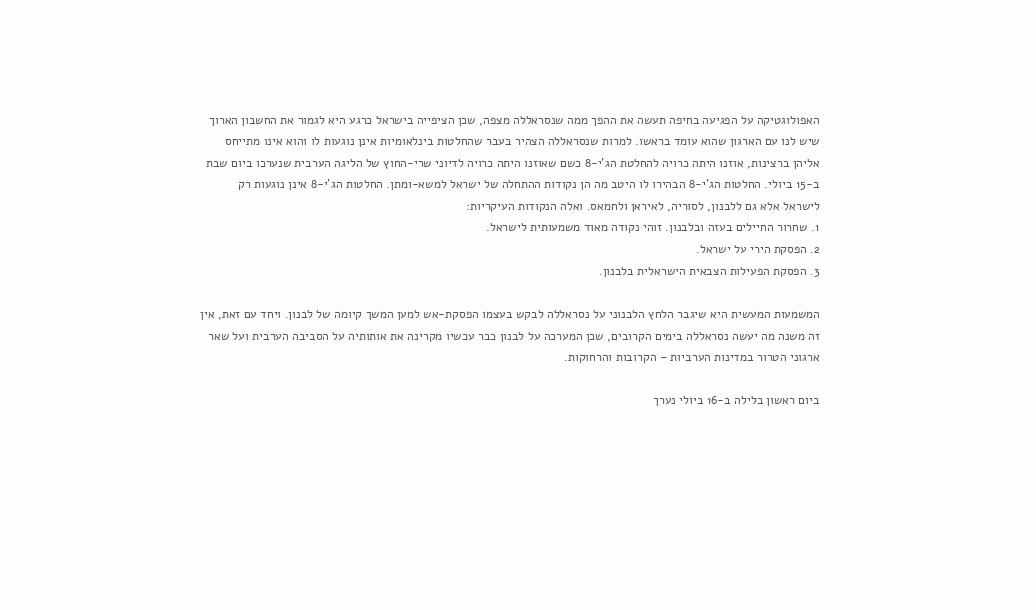האפולוגטיקה על הפגיעה בחיפה תעשה את ההפך ממה שנסראללה מצפה, שכן הציפייה בישראל כרגע היא לגמור את החשבון הארוך שיש לנו עם הארגון שהוא עומד בראשו. למרות שנסראללה הצהיר בעבר שהחלטות בינלאומיות אינן נוגעות לו והוא אינו מתייחס אליהן ברצינות, אוזנו היתה כרויה להחלטת הג'י-8 כשם שאוזנו היתה כרויה לדיוני שרי-החוץ של הליגה הערבית שנערכו ביום שבת ב-15 ביולי. החלטות הג'י-8 הבהירו לו היטב מה הן נקודות ההתחלה של ישראל למשא-ומתן. החלטות הג'י-8 אינן נוגעות רק לישראל אלא גם ללבנון, לסוריה, לאיראן ולחמאס. ואלה הנקודות העיקריות:
1. שחרור החיילים בעזה ובלבנון. זוהי נקודה מאוד משמעותית לישראל.
2. הפסקת הירי על ישראל.
3. הפסקת הפעילות הצבאית הישראלית בלבנון.

המשמעות המעשית היא שיגבר הלחץ הלבנוני על נסראללה לבקש בעצמו הפסקת-אש למען המשך קיומה של לבנון. ויחד עם זאת, אין זה משנה מה יעשה נסראללה בימים הקרובים, שכן המערכה על לבנון כבר עכשיו מקרינה את אותותיה על הסביבה הערבית ועל שאר ארגוני הטרור במדינות הערביות – הקרובות והרחוקות.

ביום ראשון בלילה ב-16 ביולי נערך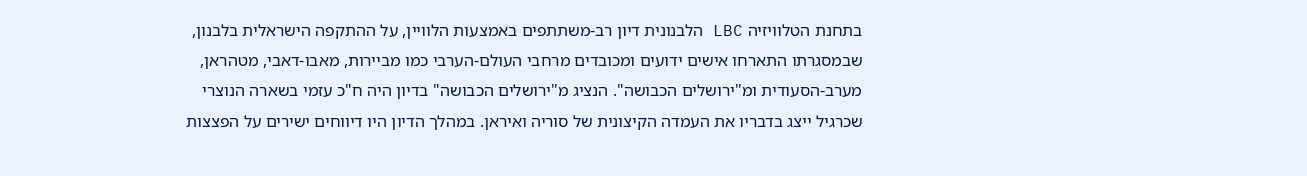בתחנת הטלוויזיה LBC הלבנונית דיון רב-משתתפים באמצעות הלוויין, על ההתקפה הישראלית בלבנון, שבמסגרתו התארחו אישים ידועים ומכובדים מרחבי העולם-הערבי כמו מביירות, מאבו-דאבי, מטהראן, מערב-הסעודית ומ"ירושלים הכבושה". הנציג מ"ירושלים הכבושה" בדיון היה ח"כ עזמי בשארה הנוצרי שכרגיל ייצג בדבריו את העמדה הקיצונית של סוריה ואיראן. במהלך הדיון היו דיווחים ישירים על הפצצות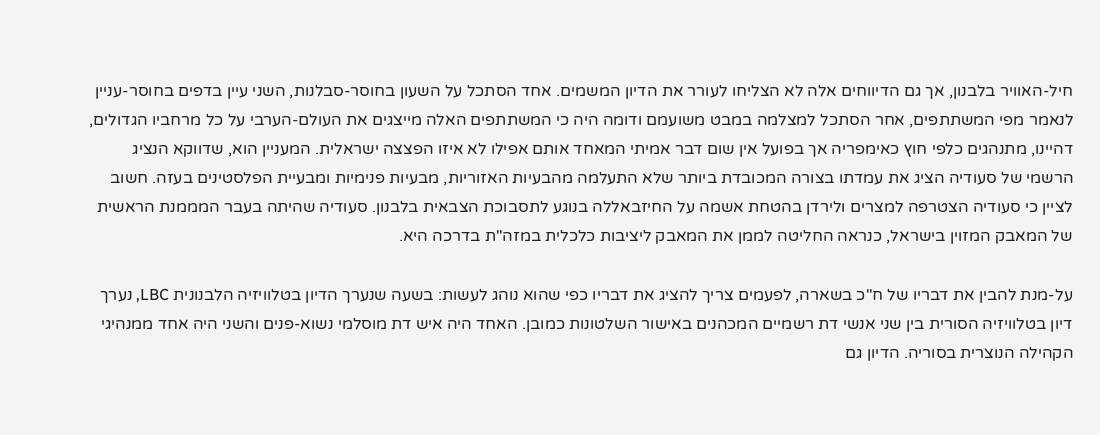חיל-האוויר בלבנון, אך גם הדיווחים אלה לא הצליחו לעורר את הדיון המשמים. אחד הסתכל על השעון בחוסר-סבלנות, השני עיין בדפים בחוסר-עניין לנאמר מפי המשתתפים, אחר הסתכל למצלמה במבט משועמם ודומה היה כי המשתתפים האלה מייצגים את העולם-הערבי על כל מרחביו הגדולים, דהיינו, מתנהגים כלפי חוץ כאימפריה אך בפועל אין שום דבר אמיתי המאחד אותם אפילו לא איזו הפצצה ישראלית. המעניין הוא, שדווקא הנציג הרשמי של סעודיה הציג את עמדתו בצורה המכובדת ביותר שלא התעלמה מהבעיות האזוריות, מבעיות פנימיות ומבעיית הפלסטינים בעזה. חשוב לציין כי סעודיה הצטרפה למצרים ולירדן בהטחת אשמה על החיזבאללה בנוגע לתסבוכת הצבאית בלבנון. סעודיה שהיתה בעבר המממנת הראשית של המאבק המזוין בישראל, כנראה החליטה לממן את המאבק ליציבות כלכלית במזה"ת בדרכה היא.

על-מנת להבין את דבריו של ח"כ בשארה, לפעמים צריך להציג את דבריו כפי שהוא נוהג לעשות: בשעה שנערך הדיון בטלוויזיה הלבנונית LBC, נערך דיון בטלוויזיה הסורית בין שני אנשי דת רשמיים המכהנים באישור השלטונות כמובן. האחד היה איש דת מוסלמי נשוא-פנים והשני היה אחד ממנהיגי הקהילה הנוצרית בסוריה. הדיון גם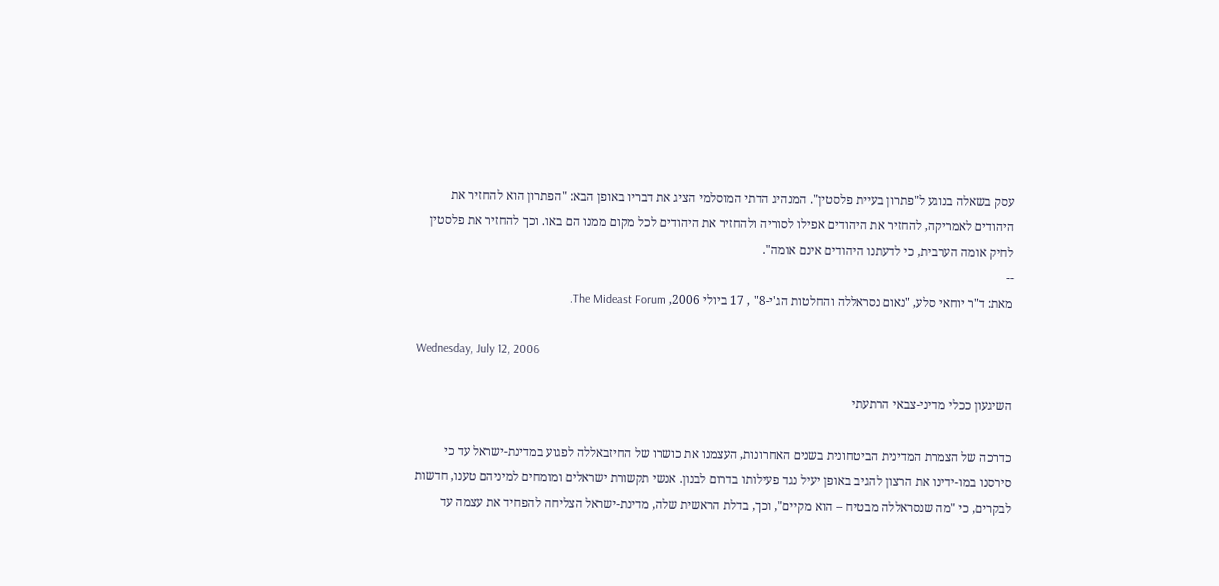עסק בשאלה בנוגע ל"פתרון בעיית פלסטין". המנהיג הדתי המוסלמי הציג את דבריו באופן הבא: "הפתרון הוא להחזיר את היהודים לאמריקה, להחזיר את היהודים אפילו לסוריה ולהחזיר את היהודים לכל מקום ממנו הם באו. וכך להחזיר את פלסטין לחיק אומה הערבית, כי לדעתנו היהודים אינם אומה".
--
מאת: ד"ר יוחאי סלע, "נאום נסראללה והחלטות הג'י-8" , 17 ביולי 2006, The Mideast Forum.

Wednesday, July 12, 2006

השיגעון ככלי מדיני-צבאי הרתעתי

כדרכה של הצמרת המדינית הביטחונית בשנים האחרונות, העצמנו את כושרו של החיזבאללה לפגוע במדינת-ישראל עד כי סירסנו במו-ידינו את הרצון להגיב באופן יעיל נגד פעילותו בדרום לבנון. אנשי תקשורת ישראלים ומומחים למיניהם טענו, חדשות לבקרים, כי "מה שנסראללה מבטיח – הוא מקיים", וכך, בדלת הראשית שלה, מדינת-ישראל הצליחה להפחיד את עצמה עד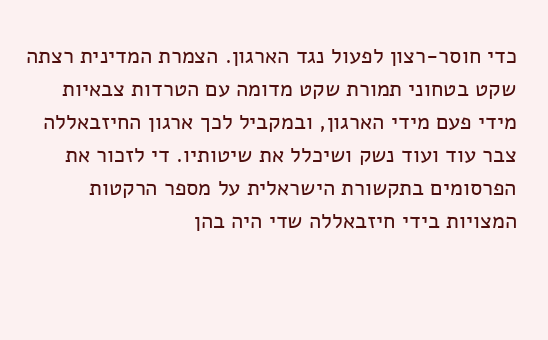כדי חוסר-רצון לפעול נגד הארגון. הצמרת המדינית רצתה שקט בטחוני תמורת שקט מדומה עם הטרדות צבאיות מידי פעם מידי הארגון, ובמקביל לכך ארגון החיזבאללה צבר עוד ועוד נשק ושיכלל את שיטותיו. די לזכור את הפרסומים בתקשורת הישראלית על מספר הרקטות המצויות בידי חיזבאללה שדי היה בהן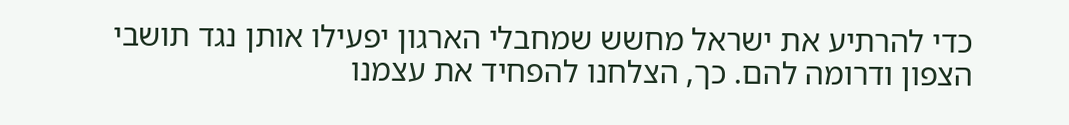כדי להרתיע את ישראל מחשש שמחבלי הארגון יפעילו אותן נגד תושבי הצפון ודרומה להם. כך, הצלחנו להפחיד את עצמנו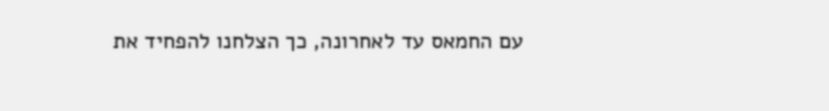עם החמאס עד לאחרונה, כך הצלחנו להפחיד את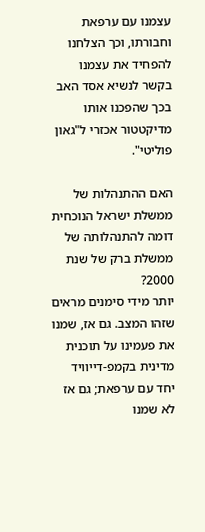עצמנו עם ערפאת וחבורתו, וכך הצלחנו להפחיד את עצמנו בקשר לנשיא אסד האב בכך שהפכנו אותו מדיקטטור אכזרי ל"גאון פוליטי".

האם ההתנהלות של ממשלת ישראל הנוכחית דומה להתנהלותה של ממשלת ברק של שנת 2000?
יותר מידי סימנים מראים שזהו המצב. גם אז, שמנו את פעמינו על תוכנית מדינית בקמפ-דייוויד יחד עם ערפאת; גם אז לא שמנו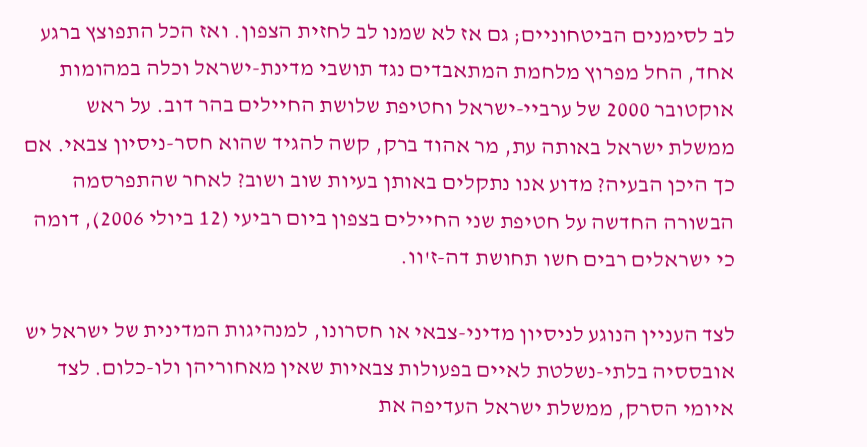לב לסימנים הביטחוניים; גם אז לא שמנו לב לחזית הצפון. ואז הכל התפוצץ ברגע אחד, החל מפרוץ מלחמת המתאבדים נגד תושבי מדינת-ישראל וכלה במהומות אוקטובר 2000 של ערביי-ישראל וחטיפת שלושת החיילים בהר דוב. על ראש ממשלת ישראל באותה עת, מר אהוד ברק, קשה להגיד שהוא חסר-ניסיון צבאי. אם כך היכן הבעיה? מדוע אנו נתקלים באותן בעיות שוב ושוב? לאחר שהתפרסמה הבשורה החדשה על חטיפת שני החיילים בצפון ביום רביעי (12 ביולי 2006), דומה כי ישראלים רבים חשו תחושת דה-ז'וו.

לצד העניין הנוגע לניסיון מדיני-צבאי או חסרונו, למנהיגות המדינית של ישראל יש אובססיה בלתי-נשלטת לאיים בפעולות צבאיות שאין מאחוריהן ולו-כלום. לצד איומי הסרק, ממשלת ישראל העדיפה את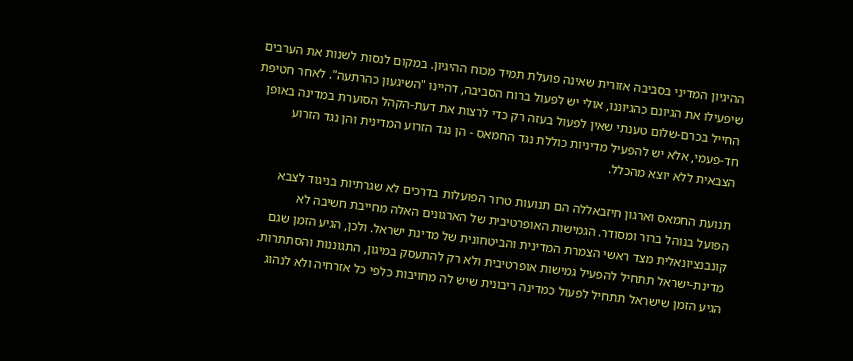ההיגיון המדיני בסביבה אזורית שאינה פועלת תמיד מכוח ההיגיון. במקום לנסות לשנות את הערבים שיפעילו את הגיונם כהגיוננו, אולי יש לפעול ברוח הסביבה, דהיינו "השיגעון כהרתעה". לאחר חטיפת החייל בכרם-שלום טענתי שאין לפעול בעזה רק כדי לרצות את דעת-הקהל הסוערת במדינה באופן חד-פעמי, אלא יש להפעיל מדיניות כוללת נגד החמאס - הן נגד הזרוע המדינית והן נגד הזרוע הצבאית ללא יוצא מהכלל.

תנועת החמאס וארגון חיזבאללה הם תנועות טרור הפועלות בדרכים לא שגרתיות בניגוד לצבא הפועל בנוהל ברור ומסודר. הגמישות האופרטיבית של הארגונים האלה מחייבת חשיבה לא קונבנציונאלית מצד ראשי הצמרת המדינית והביטחונית של מדינת ישראל. ולכן, הגיע הזמן שגם מדינת-ישראל תתחיל להפעיל גמישות אופרטיבית ולא רק להתעסק במיגון, התגוננות והסתתרות. הגיע הזמן שישראל תתחיל לפעול כמדינה ריבונית שיש לה מחויבות כלפי כל אזרחיה ולא לנהוג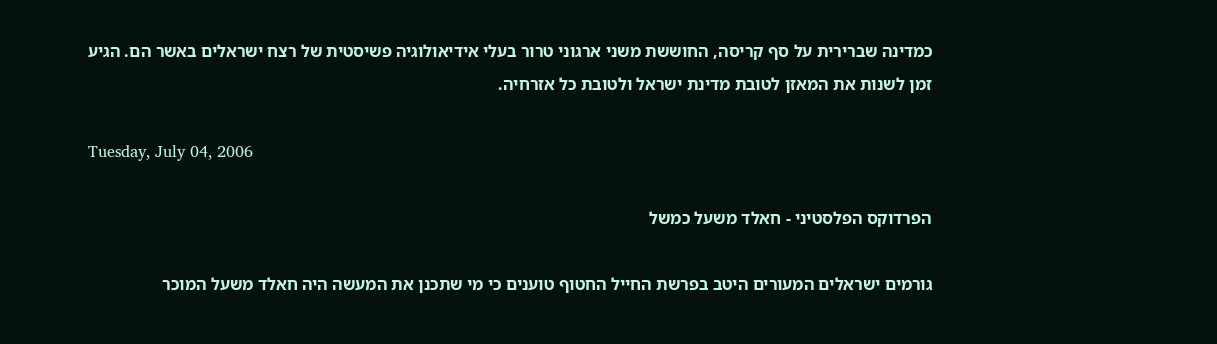כמדינה שברירית על סף קריסה, החוששת משני ארגוני טרור בעלי אידיאולוגיה פשיסטית של רצח ישראלים באשר הם. הגיע זמן לשנות את המאזן לטובת מדינת ישראל ולטובת כל אזרחיה.

Tuesday, July 04, 2006

הפרדוקס הפלסטיני - חאלד משעל כמשל

גורמים ישראלים המעורים היטב בפרשת החייל החטוף טוענים כי מי שתכנן את המעשה היה חאלד משעל המוכר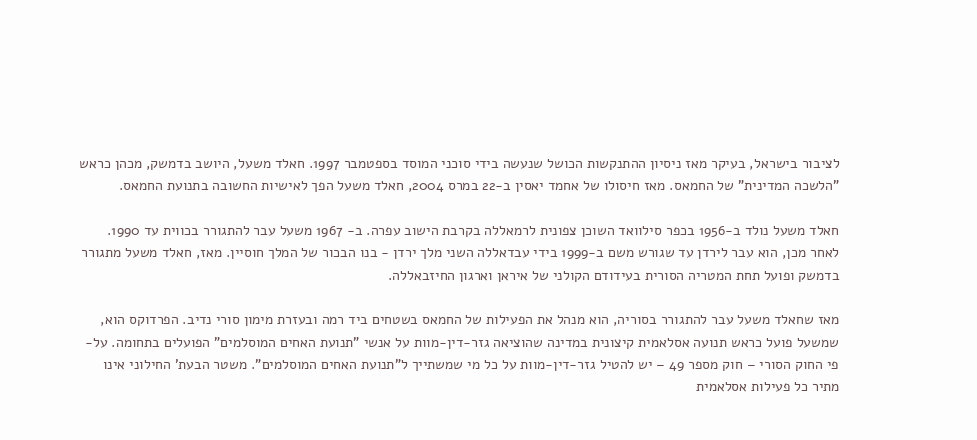לציבור בישראל, בעיקר מאז ניסיון ההתנקשות הכושל שנעשה בידי סוכני המוסד בספטמבר 1997. חאלד משעל, היושב בדמשק, מכהן כראש "הלשכה המדינית" של החמאס. מאז חיסולו של אחמד יאסין ב-22 במרס 2004, חאלד משעל הפך לאישיות החשובה בתנועת החמאס.

חאלד משעל נולד ב-1956 בכפר סילוואד השוכן צפונית לרמאללה בקרבת הישוב עפרה. ב- 1967 משעל עבר להתגורר בכווית עד 1990. לאחר מכן, הוא עבר לירדן עד שגורש משם ב-1999 בידי עבדאללה השני מלך ירדן - בנו הבכור של המלך חוסיין. מאז, חאלד משעל מתגורר בדמשק ופועל תחת המטריה הסורית בעידודם הקולני של איראן וארגון החיזבאללה.

מאז שחאלד משעל עבר להתגורר בסוריה, הוא מנהל את הפעילות של החמאס בשטחים ביד רמה ובעזרת מימון סורי נדיב. הפרדוקס הוא, שמשעל פועל כראש תנועה אסלאמית קיצונית במדינה שהוציאה גזר-דין-מוות על אנשי "תנועת האחים המוסלמים" הפועלים בתחומה. על-פי החוק הסורי – חוק מספר 49 – יש להטיל גזר-דין-מוות על כל מי שמשתייך ל"תנועת האחים המוסלמים". משטר הבעת' החילוני אינו מתיר כל פעילות אסלאמית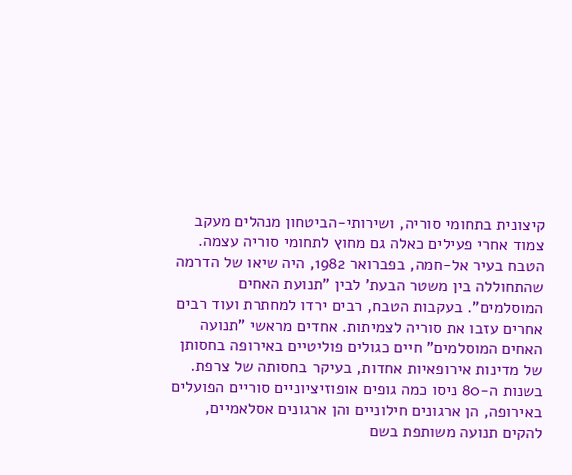קיצונית בתחומי סוריה, ושירותי-הביטחון מנהלים מעקב צמוד אחרי פעילים כאלה גם מחוץ לתחומי סוריה עצמה. הטבח בעיר אל-חמה, בפברואר 1982, היה שיאו של הדרמה שהתחוללה בין משטר הבעת' לבין "תנועת האחים המוסלמים". בעקבות הטבח, רבים ירדו למחתרת ועוד רבים אחרים עזבו את סוריה לצמיתות. אחדים מראשי "תנועה האחים המוסלמים" חיים כגולים פוליטיים באירופה בחסותן של מדינות אירופאיות אחדות, בעיקר בחסותה של צרפת. בשנות ה-80 ניסו כמה גופים אופוזיציוניים סוריים הפועלים באירופה, הן ארגונים חילוניים והן ארגונים אסלאמיים, להקים תנועה משותפת בשם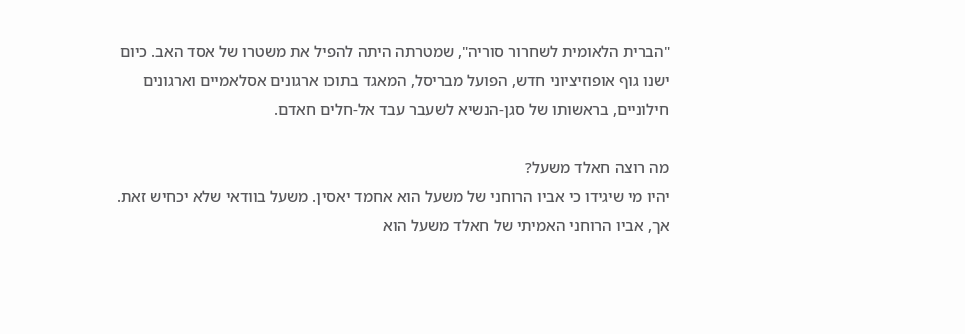"הברית הלאומית לשחרור סוריה", שמטרתה היתה להפיל את משטרו של אסד האב. כיום ישנו גוף אופוזיציוני חדש, הפועל מבריסל, המאגד בתוכו ארגונים אסלאמיים וארגונים חילוניים, בראשותו של סגן-הנשיא לשעבר עבד אל-חלים חאדם.

מה רוצה חאלד משעל?
יהיו מי שיגידו כי אביו הרוחני של משעל הוא אחמד יאסין. משעל בוודאי שלא יכחיש זאת. אך, אביו הרוחני האמיתי של חאלד משעל הוא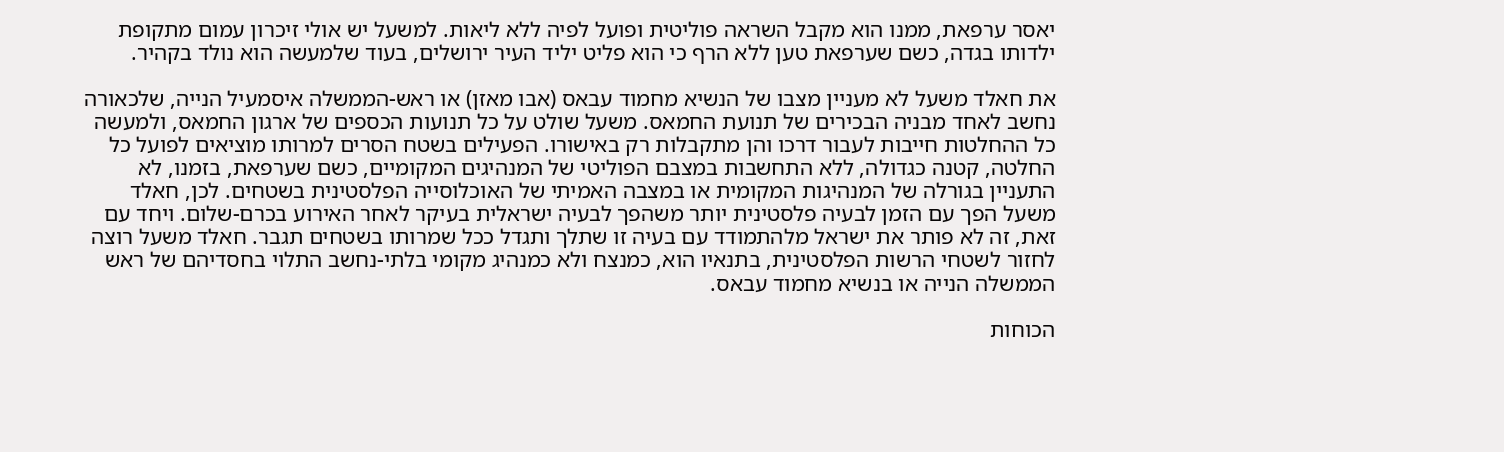יאסר ערפאת, ממנו הוא מקבל השראה פוליטית ופועל לפיה ללא ליאות. למשעל יש אולי זיכרון עמום מתקופת ילדותו בגדה, כשם שערפאת טען ללא הרף כי הוא פליט יליד העיר ירושלים, בעוד שלמעשה הוא נולד בקהיר.

את חאלד משעל לא מעניין מצבו של הנשיא מחמוד עבאס (אבו מאזן) או ראש-הממשלה איסמעיל הנייה, שלכאורה נחשב לאחד מבניה הבכירים של תנועת החמאס. משעל שולט על כל תנועות הכספים של ארגון החמאס, ולמעשה כל ההחלטות חייבות לעבור דרכו והן מתקבלות רק באישורו. הפעילים בשטח הסרים למרותו מוציאים לפועל כל החלטה, קטנה כגדולה, ללא התחשבות במצבם הפוליטי של המנהיגים המקומיים, כשם שערפאת, בזמנו, לא התעניין בגורלה של המנהיגות המקומית או במצבה האמיתי של האוכלוסייה הפלסטינית בשטחים. לכן, חאלד משעל הפך עם הזמן לבעיה פלסטינית יותר משהפך לבעיה ישראלית בעיקר לאחר האירוע בכרם-שלום. ויחד עם זאת, זה לא פותר את ישראל מלהתמודד עם בעיה זו שתלך ותגדל ככל שמרותו בשטחים תגבר. חאלד משעל רוצה לחזור לשטחי הרשות הפלסטינית, בתנאיו הוא, כמנצח ולא כמנהיג מקומי בלתי-נחשב התלוי בחסדיהם של ראש הממשלה הנייה או בנשיא מחמוד עבאס.

הכוחות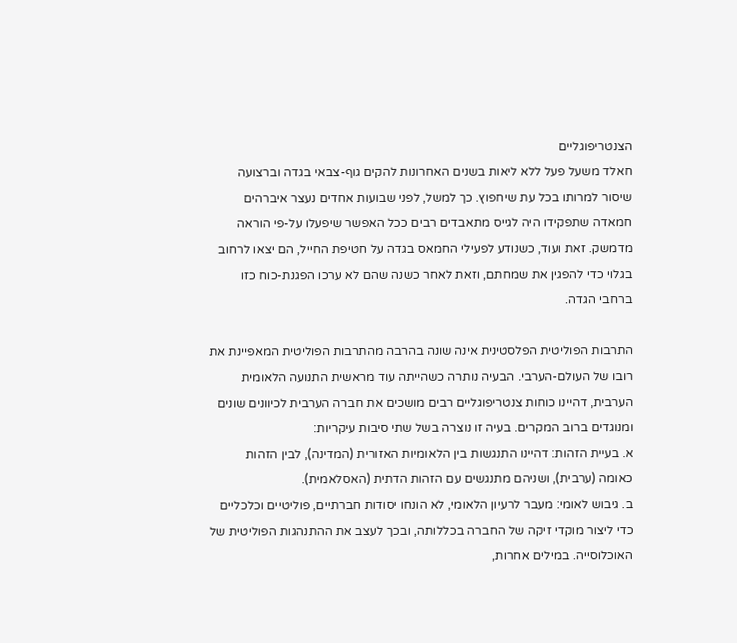הצנטריפוגליים
חאלד משעל פעל ללא ליאות בשנים האחרונות להקים גוף-צבאי בגדה וברצועה שיסור למרותו בכל עת שיחפוץ. כך למשל, לפני שבועות אחדים נעצר איברהים חמאדה שתפקידו היה לגייס מתאבדים רבים ככל האפשר שיפעלו על-פי הוראה מדמשק. זאת ועוד, כשנודע לפעילי החמאס בגדה על חטיפת החייל, הם יצאו לרחוב בגלוי כדי להפגין את שמחתם, וזאת לאחר כשנה שהם לא ערכו הפגנת-כוח כזו ברחבי הגדה.

התרבות הפוליטית הפלסטינית אינה שונה בהרבה מהתרבות הפוליטית המאפיינת את רובו של העולם-הערבי. הבעיה נותרה כשהייתה עוד מראשית התנועה הלאומית הערבית, דהיינו כוחות צנטריפוגליים רבים מושכים את חברה הערבית לכיוונים שונים ומנוגדים ברוב המקרים. בעיה זו נוצרה בשל שתי סיבות עיקריות:
א. בעיית הזהות: דהיינו התנגשות בין הלאומיות האזורית (המדינה), לבין הזהות כאומה (ערבית), ושניהם מתנגשים עם הזהות הדתית (האסלאמית).
ב. גיבוש לאומי: מעבר לרעיון הלאומי, לא הונחו יסודות חברתיים, פוליטיים וכלכליים כדי ליצור מוקדי זיקה של החברה בכללותה, ובכך לעצב את ההתנהגות הפוליטית של האוכלוסייה. במילים אחרות,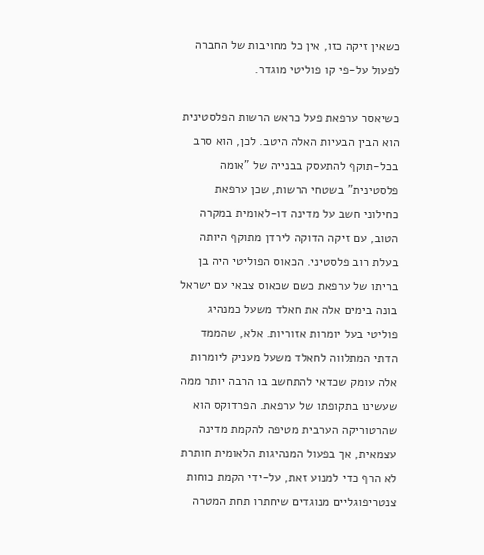כשאין זיקה כזו, אין כל מחויבות של החברה לפעול על-פי קו פוליטי מוגדר.

כשיאסר ערפאת פעל כראש הרשות הפלסטינית הוא הבין הבעיות האלה היטב. לכן, הוא סרב בכל-תוקף להתעסק בבנייה של "אומה פלסטינית" בשטחי הרשות, שכן ערפאת כחילוני חשב על מדינה דו-לאומית במקרה הטוב, עם זיקה הדוקה לירדן מתוקף היותה בעלת רוב פלסטיני. הכאוס הפוליטי היה בן בריתו של ערפאת כשם שכאוס צבאי עם ישראל בונה בימים אלה את חאלד משעל כמנהיג פוליטי בעל יומרות אזוריות. אלא, שהממד הדתי המתלווה לחאלד משעל מעניק ליומרות אלה עומק שכדאי להתחשב בו הרבה יותר ממה שעשינו בתקופתו של ערפאת. הפרדוקס הוא שהרטוריקה הערבית מטיפה להקמת מדינה עצמאית, אך בפעול המנהיגות הלאומית חותרת לא הרף כדי למנוע זאת, על-ידי הקמת כוחות צנטריפוגליים מנוגדים שיחתרו תחת המטרה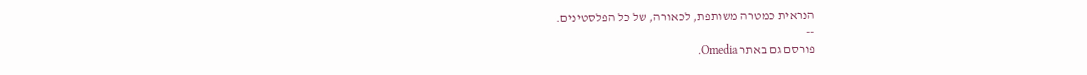הנראית כמטרה משותפת, לכאורה, של כל הפלסטינים.
--
פורסם גם באתר Omedia.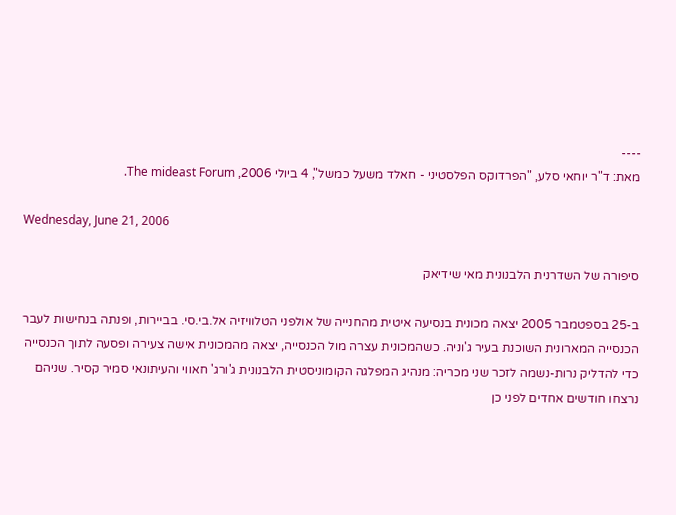----
מאת: ד"ר יוחאי סלע, "הפרדוקס הפלסטיני - חאלד משעל כמשל", 4 ביולי 2006, The mideast Forum.

Wednesday, June 21, 2006

סיפורה של השדרנית הלבנונית מאי שידיאק

ב-25 בספטמבר 2005 יצאה מכונית בנסיעה איטית מהחנייה של אולפני הטלוויזיה אל.בי.סי. בביירות, ופנתה בנחישות לעבר הכנסייה המארונית השוכנת בעיר ג'וניה. כשהמכונית עצרה מול הכנסייה, יצאה מהמכונית אישה צעירה ופסעה לתוך הכנסייה כדי להדליק נרות-נשמה לזכר שני מכריה: מנהיג המפלגה הקומוניסטית הלבנונית ג'ורג' חאווי והעיתונאי סמיר קסיר. שניהם נרצחו חודשים אחדים לפני כן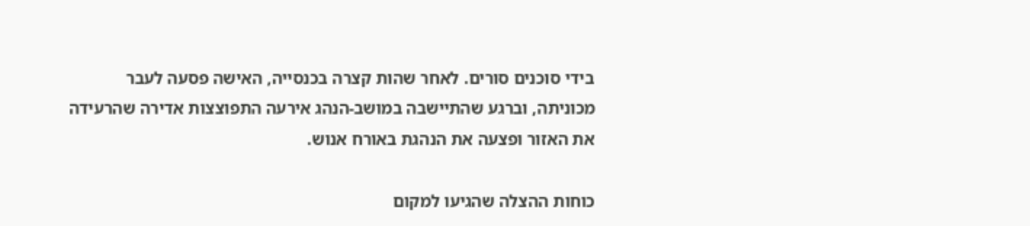בידי סוכנים סורים. לאחר שהות קצרה בכנסייה, האישה פסעה לעבר מכוניתה, וברגע שהתיישבה במושב-הנהג אירעה התפוצצות אדירה שהרעידה את האזור ופצעה את הנהגת באורח אנוש.

כוחות ההצלה שהגיעו למקום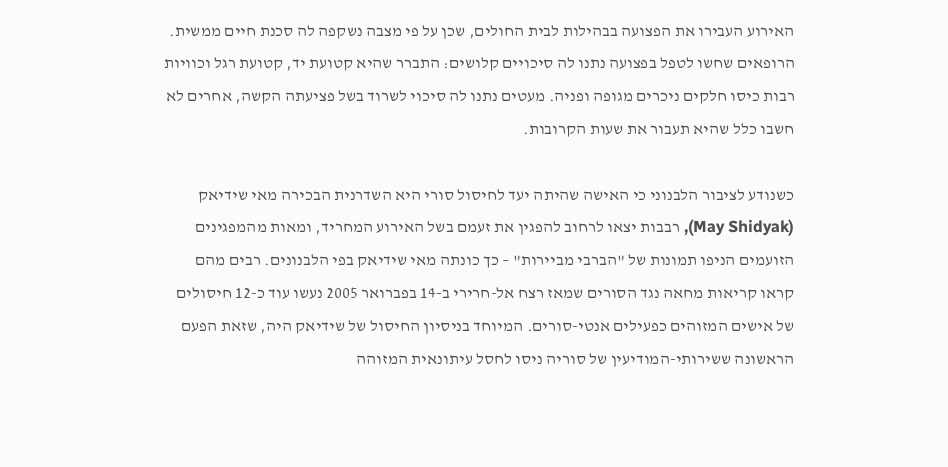האירוע העבירו את הפצועה בבהילות לבית החולים, שכן על פי מצבה נשקפה לה סכנת חיים ממשית. הרופאים שחשו לטפל בפצועה נתנו לה סיכויים קלושים: התברר שהיא קטועת יד, קטועת רגל וכוויות רבות כיסו חלקים ניכרים מגופה ופניה. מעטים נתנו לה סיכוי לשרוד בשל פציעתה הקשה, אחרים לא חשבו כלל שהיא תעבור את שעות הקרובות.

כשנודע לציבור הלבנוני כי האישה שהיתה יעד לחיסול סורי היא השדרנית הבכירה מאי שידיאק (May Shidyak), רבבות יצאו לרחוב להפגין את זעמם בשל האירוע המחריד, ומאות מהמפגינים הזועמים הניפו תמונות של "הברבי מביירות" – כך כונתה מאי שידיאק בפי הלבנונים. רבים מהם קראו קריאות מחאה נגד הסורים שמאז רצח אל-חרירי ב-14 בפברואר 2005 נעשו עוד כ-12 חיסולים של אישים המזוהים כפעילים אנטי-סורים. המיוחד בניסיון החיסול של שידיאק היה, שזאת הפעם הראשונה ששירותי-המודיעין של סוריה ניסו לחסל עיתונאית המזוהה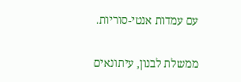עם עמדות אנטי-סוריות.

ממשלת לבנון, עיתונאים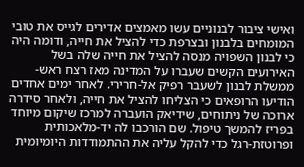ואישי ציבור לבנוניים עשו מאמצים אדירים לגייס את טובי המומחים בלבנון ובצרפת כדי להציל את חייה, ודומה היה כי לבנון השפויה מנסה להציל את חייה שלה בשל האירועים הקשים שעברו על המדינה מאז רצח ראש-ממשלת לבנון לשעבר רפיק אל-חרירי. לאחר ימים אחדים הודיעו הרופאים כי הצליחו להציל את חייה, ולאחר סידרה ארוכה של ניתוחים, שידיאק הועברה למרכז שיקום מיוחד בפריז להמשך טיפול. שם הורכבו לה יד-מלאכותית ופרוטזת-רגל כדי להקל עליה את ההתמודדות היומיומית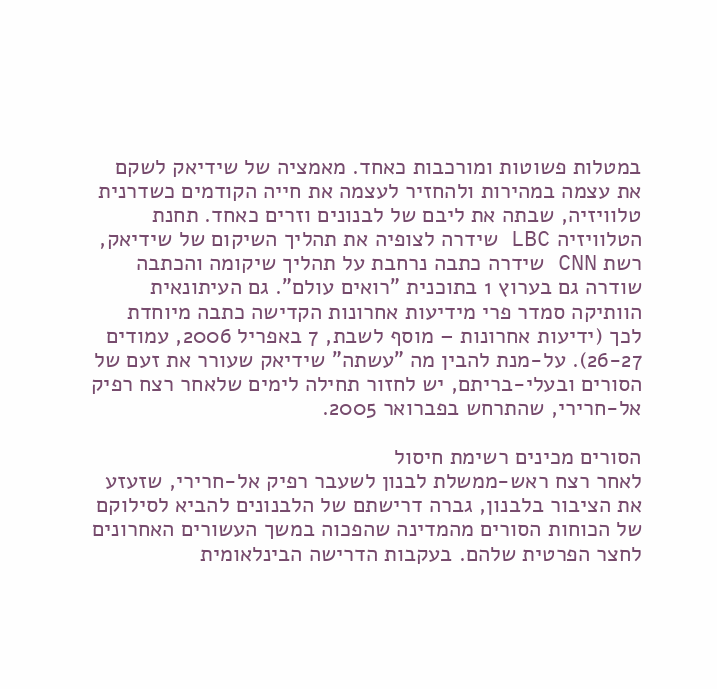במטלות פשוטות ומורכבות כאחד. מאמציה של שידיאק לשקם את עצמה במהירות ולהחזיר לעצמה את חייה הקודמים כשדרנית טלוויזיה, שבתה את ליבם של לבנונים וזרים כאחד. תחנת הטלוויזיה LBC שידרה לצופיה את תהליך השיקום של שידיאק, רשת CNN שידרה כתבה נרחבת על תהליך שיקומה והכתבה שודרה גם בערוץ 1 בתוכנית "רואים עולם". גם העיתונאית הוותיקה סמדר פרי מידיעות אחרונות הקדישה כתבה מיוחדת לכך (ידיעות אחרונות – מוסף לשבת, 7 באפריל 2006, עמודים 26-27). על-מנת להבין מה "עשתה" שידיאק שעורר את זעם של הסורים ובעלי-בריתם, יש לחזור תחילה לימים שלאחר רצח רפיק אל-חרירי, שהתרחש בפברואר 2005.

הסורים מכינים רשימת חיסול
לאחר רצח ראש-ממשלת לבנון לשעבר רפיק אל-חרירי, שזעזע את הציבור בלבנון, גברה דרישתם של הלבנונים להביא לסילוקם של הכוחות הסורים מהמדינה שהפכוה במשך העשורים האחרונים לחצר הפרטית שלהם. בעקבות הדרישה הבינלאומית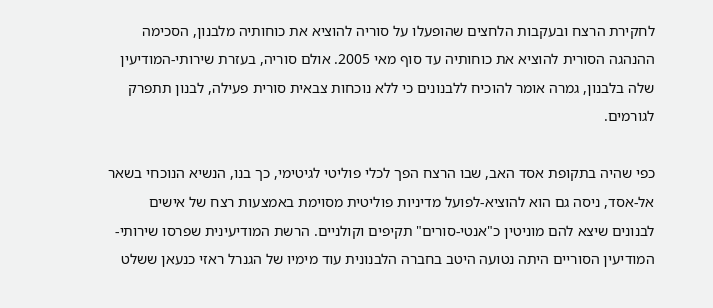לחקירת הרצח ובעקבות הלחצים שהופעלו על סוריה להוציא את כוחותיה מלבנון, הסכימה ההנהגה הסורית להוציא את כוחותיה עד סוף מאי 2005. אולם סוריה, בעזרת שירותי-המודיעין שלה בלבנון, גמרה אומר להוכיח ללבנונים כי ללא נוכחות צבאית סורית פעילה, לבנון תתפרק לגורמים.

כפי שהיה בתקופת אסד האב, שבו הרצח הפך לכלי פוליטי לגיטימי, כך בנו, הנשיא הנוכחי בשאר אל-אסד, ניסה גם הוא להוציא-לפועל מדיניות פוליטית מסוימת באמצעות רצח של אישים לבנונים שיצא להם מוניטין כ"אנטי-סורים" תקיפים וקולניים. הרשת המודיעינית שפרסו שירותי-המודיעין הסוריים היתה נטועה היטב בחברה הלבנונית עוד מימיו של הגנרל ראזי כנעאן ששלט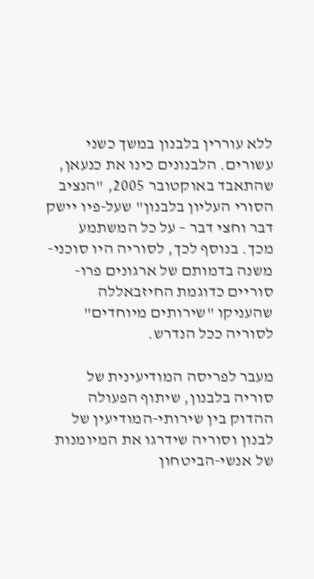ללא עוררין בלבנון במשך כשני עשורים. הלבנונים כינו את כנעאן, שהתאבד באוקטובר 2005, "הנציב הסורי העליון בלבנון" שעל-פיו יישק דבר וחצי דבר – על כל המשתמע מכך. בנוסף לכך, לסוריה היו סוכני-משנה בדמותם של ארגונים פרו-סוריים כדוגמת החיזבאללה שהעניקו "שירותים מיוחדים" לסוריה ככל הנדרש.

מעבר לפריסה המודיעינית של סוריה בלבנון, שיתוף הפעולה ההדוק בין שירותי-המודיעין של לבנון וסוריה שידרגו את המיומנות של אנשי-הביטחון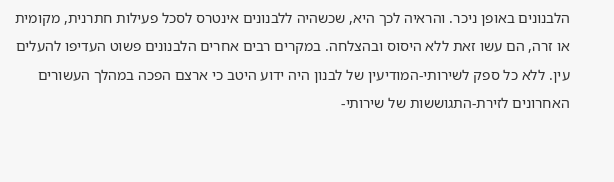הלבנונים באופן ניכר. והראיה לכך היא, שכשהיה ללבנונים אינטרס לסכל פעילות חתרנית, מקומית או זרה, הם עשו זאת ללא היסוס ובהצלחה. במקרים רבים אחרים הלבנונים פשוט העדיפו להעלים עין. ללא כל ספק לשירותי-המודיעין של לבנון היה ידוע היטב כי ארצם הפכה במהלך העשורים האחרונים לזירת-התגוששות של שירותי-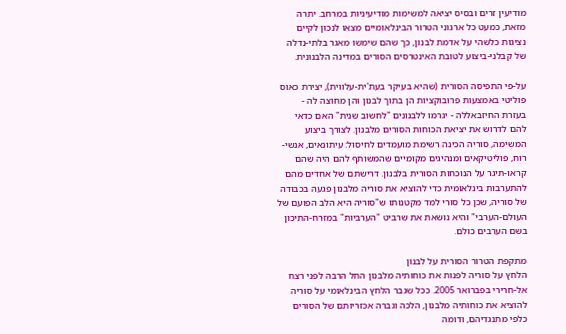מודיעין זרים ובסיס יציאה למשימות מודיעיניות במרחב. יתרה מזאת, כמעט כל ארגוני הטרור הבינלאומיים מצאו לנכון לקיים נציגות כלשהי על אדמת לבנון, כך שהם שימשו מאגר בלתי-נדלה של קבלני-ביצוע לטובת האינטרסים הסורים במדינה הלבנונית.

על-פי התפיסה הסורית (שהיא בעיקר בעת'ית-עלווית), יצירת כאוס פוליטי באמצעות פרובוקציות הן בתוך לבנון והן מחוצה לה - בעזרת החיזבאללה - יגרמו ללבנונים "לחשוב שנית" האם כדאי להם לדרוש את יציאת הכוחות הסורים מלבנון. לצורך ביצוע המשימה, סוריה הכינה רשימת מועמדים לחיסול: עיתונאים, אנשי-רוח, פוליטיקאים ומנהיגים מקומיים שהמשותף להם היה שהם קראו-תיגר על הנוכחות הסורית בלבנון. דרישתם של אחדים מהם להתערבות בינלאומית כדי להוציא את סוריה מלבנון פגעה בכבודה של סוריה, שכן כל סורי למד מקטנותו ש"סוריה היא הלב הפועם של העולם-הערבי" והיא נושאת את שרביט "הערביות" במזרח-התיכון בשם הערבים כולם.

מתקפת הטרור הסורית על לבנון
הלחץ על סוריה לפנות את כוחותיה מלבנון החל הרבה לפני רצח אל-חרירי בפברואר 2005. ככל שגבר הלחץ הבינלאומי על סוריה להוציא את כוחותיה מלבנון, הלכה וגברה אכזריותם של הסורים כלפי מתנגדיהם, ודומה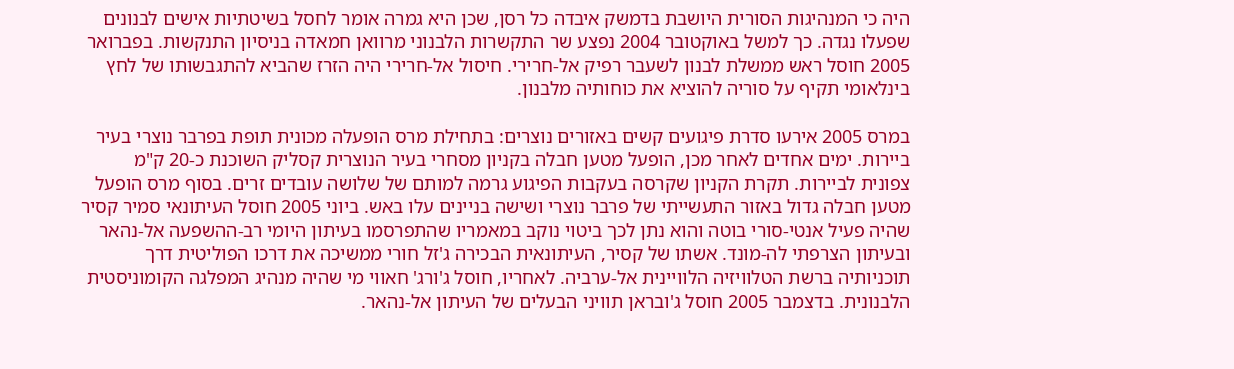היה כי המנהיגות הסורית היושבת בדמשק איבדה כל רסן, שכן היא גמרה אומר לחסל בשיטתיות אישים לבנונים שפעלו נגדה. כך למשל באוקטובר 2004 נפצע שר התקשרות הלבנוני מרוואן חמאדה בניסיון התנקשות. בפברואר 2005 חוסל ראש ממשלת לבנון לשעבר רפיק אל-חרירי. חיסול אל-חרירי היה הזרז שהביא להתגבשותו של לחץ בינלאומי תקיף על סוריה להוציא את כוחותיה מלבנון.

במרס 2005 אירעו סדרת פיגועים קשים באזורים נוצרים: בתחילת מרס הופעלה מכונית תופת בפרבר נוצרי בעיר ביירות. ימים אחדים לאחר מכן, הופעל מטען חבלה בקניון מסחרי בעיר הנוצרית קסליק השוכנת כ-20 ק"מ צפונית לביירות. תקרת הקניון שקרסה בעקבות הפיגוע גרמה למותם של שלושה עובדים זרים. בסוף מרס הופעל מטען חבלה גדול באזור התעשייתי של פרבר נוצרי ושישה בניינים עלו באש. ביוני 2005 חוסל העיתונאי סמיר קסיר שהיה פעיל אנטי-סורי בוטה והוא נתן לכך ביטוי נוקב במאמריו שהתפרסמו בעיתון היומי רב-ההשפעה אל-נהאר ובעיתון הצרפתי לה-מונד. אשתו של קסיר, העיתונאית הבכירה ג'זל חורי ממשיכה את דרכו הפוליטית דרך תוכניותיה ברשת הטלוויזיה הלוויינית אל-ערביה. לאחריו, חוסל ג'ורג' חאווי מי שהיה מנהיג המפלגה הקומוניסטית הלבנונית. בדצמבר 2005 חוסל ג'ובראן תוויני הבעלים של העיתון אל-נהאר.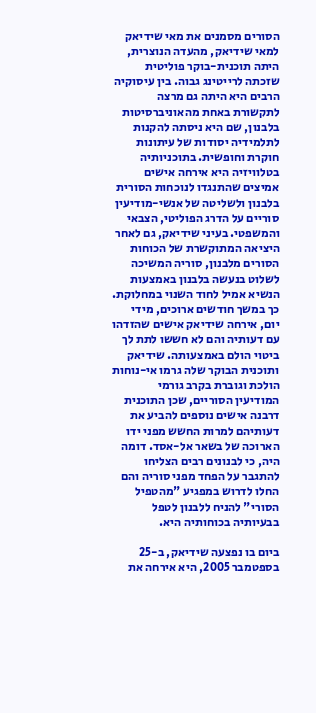הסורים מסמנים את מאי שידיאק
למאי שידיאק, מהעדה הנוצרית, היתה תוכנית-בוקר פוליטית שזכתה לרייטינג גבוה. בין עיסוקיה הרבים היא היתה גם מרצה לתקשורת באחת מהאוניברסיטות בלבנון, שם היא ניסתה להקנות לתלמידיה יסודות של עיתונות חוקרת וחופשית. בתוכניותיה בטלוויזיה היא אירחה אישים אמיצים שהתנגדו לנוכחות הסורית בלבנון ולשליטה של אנשי-מודיעין סוריים על הדרג הפוליטי, הצבאי והמשפטי. בעיני שידיאק, גם לאחר היציאה המתוקשרת של הכוחות הסורים מלבנון, סוריה המשיכה לשלוט בנעשה בלבנון באמצעות הנשיא אמיל לחוד השנוי במחלוקת. כך במשך חודשים ארוכים, מידי יום, אירחה שידיאק אישים שהזדהו עם דעותיה והם לא חששו לתת לך ביטוי הולם באמצעותה. שידיאק ותוכנית הבוקר שלה גרמו אי-נוחות הולכת וגוברת בקרב גורמי המודיעין הסוריים, שכן התוכנית דרבנה אישים נוספים להביע את דעותיהם למרות החשש מפני ידו הארוכה של בשאר אל-אסד. דומה היה, כי לבנונים רבים הצליחו להתגבר על הפחד מפני סוריה והם החלו לדרוש במפגיע "מהטפיל הסורי" להניח ללבנון לטפל בבעיותיה בכוחותיה היא.

ביום בו נפצעה שידיאק, ב-25 בספטמבר 2005, היא אירחה את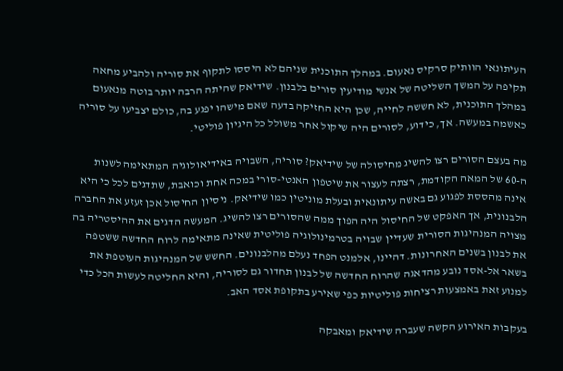העיתונאי הוותיק סרקיס נאעום. במהלך התוכנית שניהם לא היססו לתקוף את סוריה ולהביע מחאה תקיפה על המשך השליטה של אנשי מודיעין סורים בלבנון. שידיאק שהיתה הרבה יותר בוטה מנאעום במהלך התוכנית, לא חששה לחייה, שכן היא החזיקה בדעה שאם מישהו יפגע בה, כולם יצביעו על סוריה כאשמה במעשה. אך, כידוע, לסורים היה שיקול אחר משולל כל היגיון פוליטי.

מה בעצם הסורים רצו להשיג מחיסולה של שידיאק? סוריה, השבויה באידיאולוגיה המתאימה לשנות ה-60 של המאה הקודמת, רצתה לעצור את שיטפון האנטי-סורי במכה אחת וכואבת, שתדגים לכל כי היא אינה מהססת לפגוע גם באשה עיתונאית ובעלת מוניטין כמו שידיאק. ניסיון החיסול אכן זעזע את החברה הלבנונית, אך האפקט של החיסול היה הפוך ממה שהסורים רצו להשיג. המעשה הדגים את ההיסטריה בה מצויה המנהיגות הסורית שעדיין שבויה בטרמינולוגיה פוליטית שאינה מתאימה לרוח החדשה ששטפה את לבנון בשנים האחרונות. דהיינו, אלמנט הפחד נעלם מהלבנונים. החשש של המנהיגות העוטפת את בשאר אל-אסד נובע מהדאגה שהרוח החדשה של לבנון תחדור גם לסוריה, והיא החליטה לעשות הכל כדי למנוע זאת באמצעות רציחות פוליטיות כפי שאירע בתקופת אסד האב.

בעקבות האירוע הקשה שעברה שידיאק ומאבקה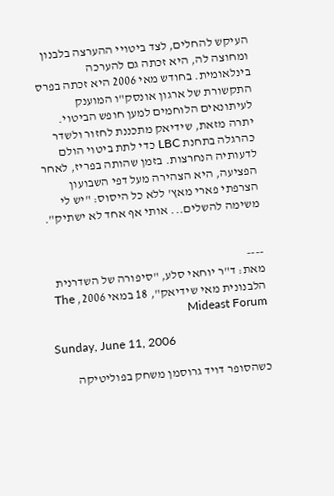העיקש להחלים, לצד ביטויי ההערצה בלבנון ומחוצה לה, היא זכתה גם להערכה בינלאומית. בחודש מאי 2006 היא זכתה בפרס התקשורת של ארגון אונסק"ו המוענק לעיתונאים הלוחמים למען חופש הביטוי. יתרה מזאת, שידיאק מתכננת לחזור ולשדר כהרגלה בתחנת LBC כדי לתת ביטוי הולם לדעותיה הנחרצות. בזמן שהותה בפריז, לאחר הפציעה, היא הצהירה מעל דפי השבועון הצרפתי פארי מאץ' ללא כל היסוס: "יש לי משימה להשלים... אותי אף אחד לא ישתיק".


----
מאת: ד"ר יוחאי סלע, "סיפורה של השדרנית הלבנונית מאי שידיאק", 18 במאי 2006, The Mideast Forum

Sunday, June 11, 2006

כשהסופר דויד גרוסמן משחק בפוליטיקה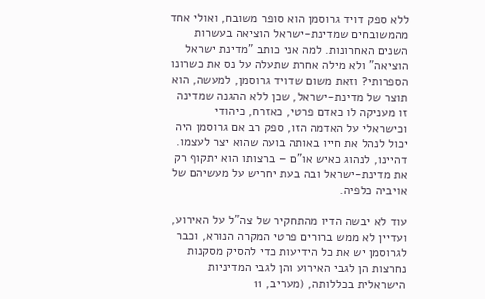ללא ספק דויד גרוסמן הוא סופר משובח, ואולי אחד מהמשובחים שמדינת-ישראל הוציאה בעשרות השנים האחרונות. למה אני כותב "מדינת ישראל הוציאה" ולא מילה אחרת שתעלה על נס את כשרונו הספרותי? וזאת משום שדויד גרוסמן, למעשה, הוא תוצר של מדינת-ישראל, שכן ללא ההגנה שמדינה זו מעניקה לו כאדם פרטי, כאזרח, כיהודי וכישראלי על האדמה הזו, ספק רב אם גרוסמן היה יכול לנהל את חייו באותה בועה שהוא יצר לעצמו. דהיינו, לנהוג כאיש או"ם – ברצותו הוא יתקוף רק את מדינת-ישראל ובה בעת יחריש על מעשיהם של אויביה כלפיה.

עוד לא יבשה הדיו מהתחקיר של צה"ל על האירוע, ועדיין לא ממש ברורים פרטי המקרה הנורא, וכבר לגרוסמן יש את כל הידיעות כדי להסיק מסקנות נחרצות הן לגבי האירוע והן לגבי המדיניות הישראלית בכללותה, (מעריב, 11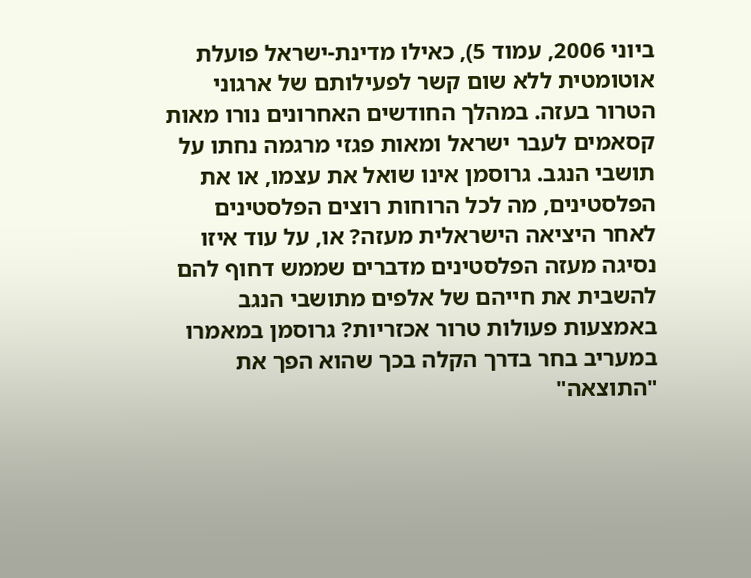ביוני 2006, עמוד 5), כאילו מדינת-ישראל פועלת אוטומטית ללא שום קשר לפעילותם של ארגוני הטרור בעזה. במהלך החודשים האחרונים נורו מאות קסאמים לעבר ישראל ומאות פגזי מרגמה נחתו על תושבי הנגב. גרוסמן אינו שואל את עצמו, או את הפלסטינים, מה לכל הרוחות רוצים הפלסטינים לאחר היציאה הישראלית מעזה? או, על עוד איזו נסיגה מעזה הפלסטינים מדברים שממש דחוף להם להשבית את חייהם של אלפים מתושבי הנגב באמצעות פעולות טרור אכזריות? גרוסמן במאמרו במעריב בחר בדרך הקלה בכך שהוא הפך את "התוצאה"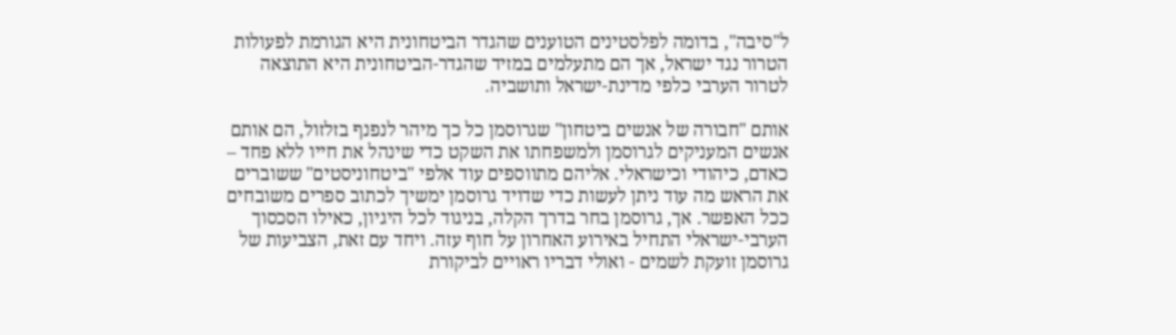ל"סיבה", בדומה לפלסטינים הטוענים שהגדר הביטחונית היא הגורמת לפעולות הטרור נגד ישראל, אך הם מתעלמים במזיד שהגדר-הביטחונית היא התוצאה לטרור הערבי כלפי מדינת-ישראל ותושביה.

אותם "חבורה של אנשים ביטחון" שגרוסמן כל כך מיהר לנפנף בזלזול, הם אותם אנשים המעניקים לגרוסמן ולמשפחתו את השקט כדי שינהל את חייו ללא פחד – כאדם, כיהודי וכישראלי. אליהם מתווספים עוד אלפי "ביטחוניסטים" ששוברים את הראש מה עוד ניתן לעשות כדי שדויד גרוסמן ימשיך לכתוב ספרים משובחים ככל האפשר. אך, גרוסמן בחר בדרך הקלה, בניגוד לכל היגיון, כאילו הסכסוך הערבי-ישראלי התחיל באירוע האחרון על חוף עזה. ויחד עם זאת, הצביעות של גרוסמן זועקת לשמים - ואולי דבריו ראויים לביקורת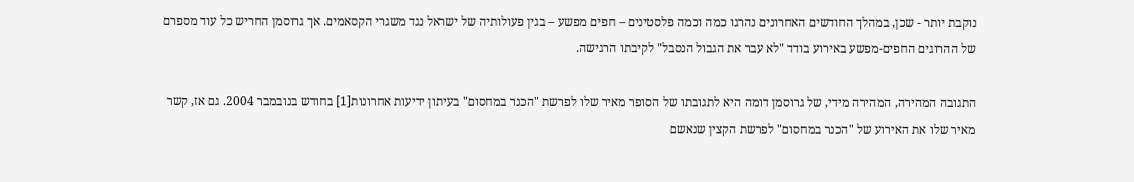נוקבת יותר - שכן, במהלך החודשים האחרונים נהרגו כמה וכמה פלסטינים – חפים מפשע – בגין פעולותיה של ישראל נגד משגרי הקסאמים. אך גרוסמן החריש כל עוד מספרם של ההרוגים החפים-מפשע באירוע בודד "לא עבר את הגבול הנסבל" לקיבתו הרגישה.

התגובה המהירה, המהירה מידי, של גרוסמן דומה היא לתגובתו של הסופר מאיר שלו לפרשת "הכנר במחסום" בעיתון ידיעות אחרונות[1] בחודש בנובמבר 2004. גם אז, קשר מאיר שלו את האירוע של "הכנר במחסום" לפרשת הקצין שנאשם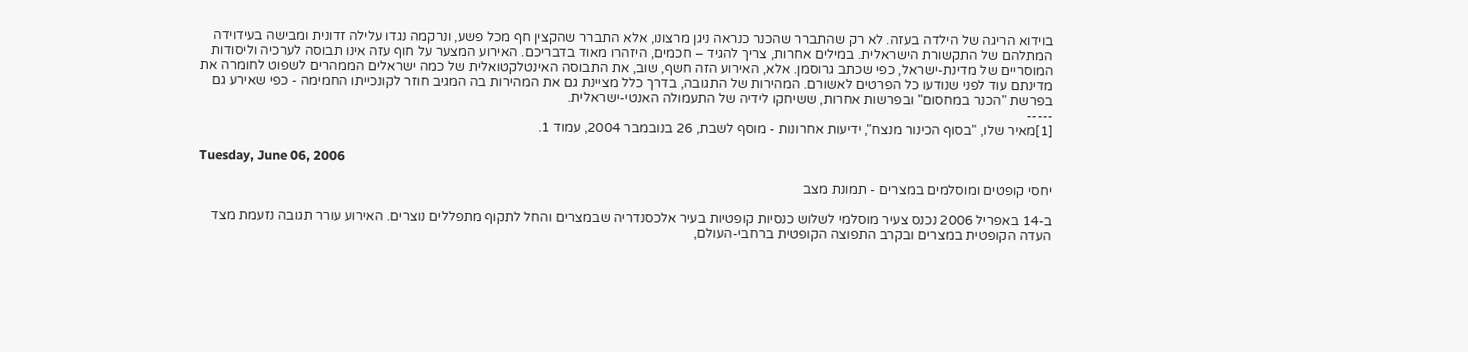בוידוא הריגה של הילדה בעזה. לא רק שהתברר שהכנר כנראה ניגן מרצונו, אלא התברר שהקצין חף מכל פשע, ונרקמה נגדו עלילה זדונית ומבישה בעידוידה המתלהם של התקשורת הישראלית. במילים אחרות, צריך להגיד – חכמים, היזהרו מאוד בדבריכם. האירוע המצער על חוף עזה אינו תבוסה לערכיה וליסודות המוסריים של מדינת-ישראל, כפי שכתב גרוסמן. אלא, האירוע הזה חשף, שוב, את התבוסה האינטלקטואלית של כמה ישראלים הממהרים לשפוט לחומרה את מדינתם עוד לפני שנודעו כל הפרטים לאשורם. המהירות של התגובה, בדרך כלל מציינת גם את המהירות בה המגיב חוזר לקונכייתו החמימה - כפי שאירע גם בפרשת "הכנר במחסום" ובפרשות אחרות, ששיחקו לידיה של התעמולה האנטי-ישראלית.
-----
[1]מאיר שלו, "בסוף הכינור מנצח", ידיעות אחרונות - מוסף לשבת, 26 בנובמבר 2004, עמוד 1.

Tuesday, June 06, 2006

יחסי קופטים ומוסלמים במצרים - תמונת מצב

ב-14 באפריל 2006 נכנס צעיר מוסלמי לשלוש כנסיות קופטיות בעיר אלכסנדריה שבמצרים והחל לתקוף מתפללים נוצרים. האירוע עורר תגובה נזעמת מצד העדה הקופטית במצרים ובקרב התפוצה הקופטית ברחבי-העולם,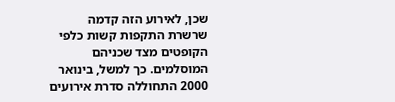שכן, לאירוע הזה קדמה שרשרת התקפות קשות כלפי הקופטים מצד שכניהם המוסלמים. כך למשל, בינואר 2000 התחוללה סדרת אירועים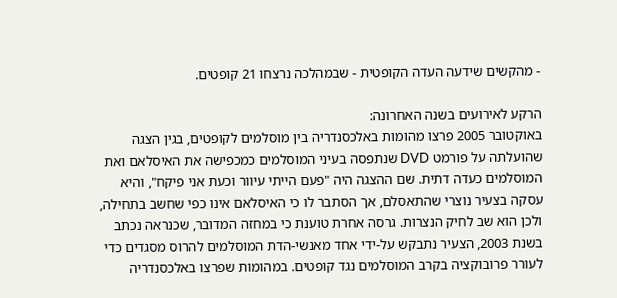- מהקשים שידעה העדה הקופטית - שבמהלכה נרצחו 21 קופטים.

הרקע לאירועים בשנה האחרונה:
באוקטובר 2005 פרצו מהומות באלכסנדריה בין מוסלמים לקופטים, בגין הצגה שהועלתה על פורמט DVD שנתפסה בעיני המוסלמים כמכפישה את האיסלאם ואת המוסלמים כעדה דתית. שם ההצגה היה "פעם הייתי עיוור וכעת אני פיקח", והיא עסקה בצעיר נוצרי שהתאסלם, אך הסתבר לו כי האיסלאם אינו כפי שחשב בתחילה, ולכן הוא שב לחיק הנצרות. גרסה אחרת טוענת כי במחזה המדובר, שכנראה נכתב בשנת 2003, הצעיר נתבקש על-ידי אחד מאנשי-הדת המוסלמים להרוס מסגדים כדי לעורר פרובוקציה בקרב המוסלמים נגד קופטים. במהומות שפרצו באלכסנדריה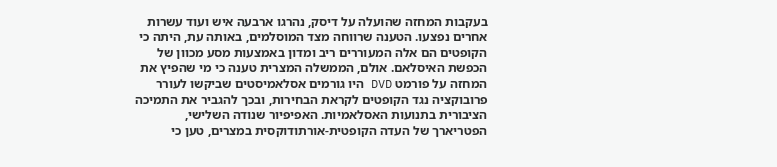בעקבות המחזה שהועלה על דיסק, נהרגו ארבעה איש ועוד עשרות אחרים נפצעו. הטענה שרווחה מצד המוסלמים, באותה עת, היתה כי הקופטים הם אלה המעוררים ריב ומדון באמצעות מסע מכוון של הכפשת האיסלאם. אולם, הממשלה המצרית טענה כי מי שהפיץ את המחזה על פורמט DVD היו גורמים אסלאמיסטים שביקשו לעורר פרובוקציה נגד הקופטים לקראת הבחירות, ובכך להגביר את התמיכה הציבורית בתנועות האסלאמיות. האפיפיור שנודה השלישי, הפטריארך של העדה הקופטית-אורתודוקסית במצרים, טען כי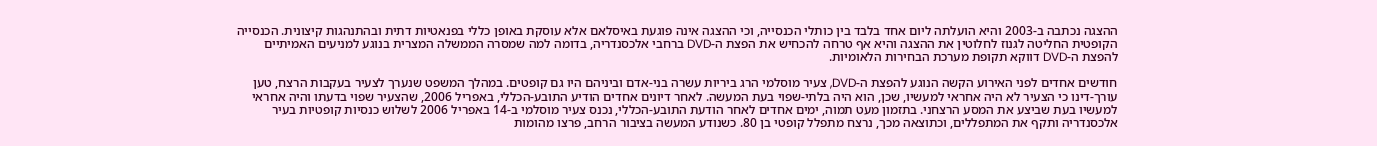ההצגה נכתבה ב-2003 והיא הועלתה ליום אחד בלבד בין כותלי הכנסייה, וכי ההצגה אינה פוגעת באיסלאם אלא עוסקת באופן כללי בפנאטיות דתית ובהתנהגות קיצונית. הכנסייה הקופטית החליטה לגנוז לחלוטין את ההצגה והיא אף טרחה להכחיש את הפצת ה-DVD ברחבי אלכסנדריה, בדומה למה שמסרה הממשלה המצרית בנוגע למניעים האמיתיים להפצת ה-DVD דווקא תקופת מערכת הבחירות הלאומיות.

חודשים אחדים לפני האירוע הקשה הנוגע להפצת ה-DVD, צעיר מוסלמי הרג ביריות עשרה בני-אדם וביניהם היו גם קופטים. במהלך המשפט שנערך לצעיר בעקבות הרצח, טען עורך-דינו כי הצעיר לא היה אחראי למעשיו, שכן, הוא היה בלתי-שפוי בעת המעשה. לאחר דיונים אחדים הודיע התובע-הכללי, באפריל 2006, שהצעיר שפוי בדעתו והיה אחראי למעשיו בעת שביצע את המסע הרצחני. בתזמון מעט תמוה, ימים אחדים לאחר הודעת התובע-הכללי, נכנס צעיר מוסלמי ב-14 באפריל 2006 לשלוש כנסיות קופטיות בעיר אלכסנדריה ותקף את המתפללים, וכתוצאה מכך, נרצח מתפלל קופטי בן 80. כשנודע המעשה בציבור הרחב, פרצו מהומות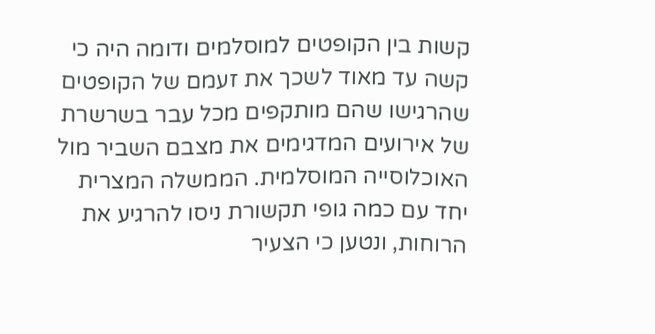קשות בין הקופטים למוסלמים ודומה היה כי קשה עד מאוד לשכך את זעמם של הקופטים שהרגישו שהם מותקפים מכל עבר בשרשרת של אירועים המדגימים את מצבם השביר מול האוכלוסייה המוסלמית. הממשלה המצרית יחד עם כמה גופי תקשורת ניסו להרגיע את הרוחות, ונטען כי הצעיר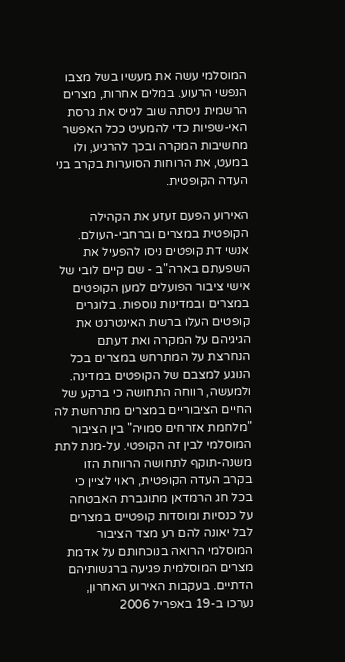המוסלמי עשה את מעשיו בשל מצבו הנפשי הרעוע. במלים אחרות, מצרים הרשמית ניסתה שוב לגייס את גרסת האי-שפיות כדי להמעיט ככל האפשר מחשיבות המקרה ובכך להרגיע, ולו במעט, את הרוחות הסוערות בקרב בני העדה הקופטית.

האירוע הפעם זעזע את הקהילה הקופטית במצרים וברחבי-העולם. אנשי דת קופטים ניסו להפעיל את השפעתם בארה"ב - שם קיים לובי של אישי ציבור הפועלים למען הקופטים במצרים ובמדינות נוספות. בלוגרים קופטים העלו ברשת האינטרנט את הגיגיהם על המקרה ואת דעתם הנחרצת על המתרחש במצרים בכל הנוגע למצבם של הקופטים במדינה. ולמעשה, רווחה התחושה כי ברקע של החיים הציבוריים במצרים מתרחשת לה "מלחמת אזרחים סמויה" בין הציבור המוסלמי לבין זה הקופטי. על-מנת לתת משנה-תוקף לתחושה הרווחת הזו בקרב העדה הקופטית, ראוי לציין כי בכל חג הרמדאן מתוגברת האבטחה על כנסיות ומוסדות קופטיים במצרים לבל יאונה להם רע מצד הציבור המוסלמי הרואה בנוכחותם על אדמת מצרים המוסלמית פגיעה ברגשותיהם הדתיים. בעקבות האירוע האחרון, נערכו ב-19 באפריל 2006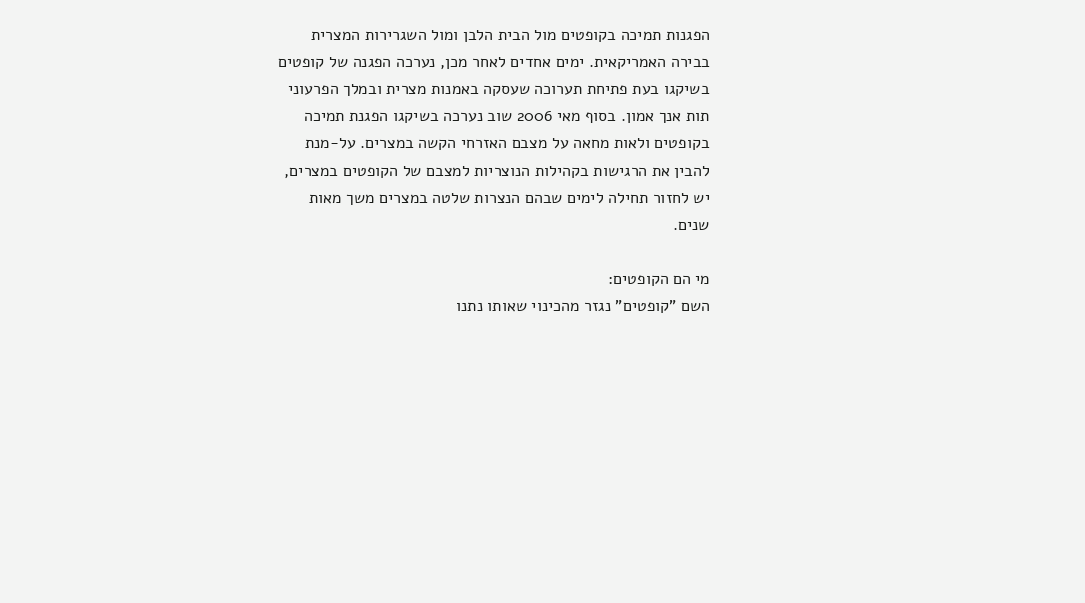הפגנות תמיכה בקופטים מול הבית הלבן ומול השגרירות המצרית בבירה האמריקאית. ימים אחדים לאחר מכן, נערכה הפגנה של קופטים בשיקגו בעת פתיחת תערוכה שעסקה באמנות מצרית ובמלך הפרעוני תות אנך אמון. בסוף מאי 2006 שוב נערכה בשיקגו הפגנת תמיכה בקופטים ולאות מחאה על מצבם האזרחי הקשה במצרים. על-מנת להבין את הרגישות בקהילות הנוצריות למצבם של הקופטים במצרים, יש לחזור תחילה לימים שבהם הנצרות שלטה במצרים משך מאות שנים.

מי הם הקופטים:
השם "קופטים" נגזר מהכינוי שאותו נתנו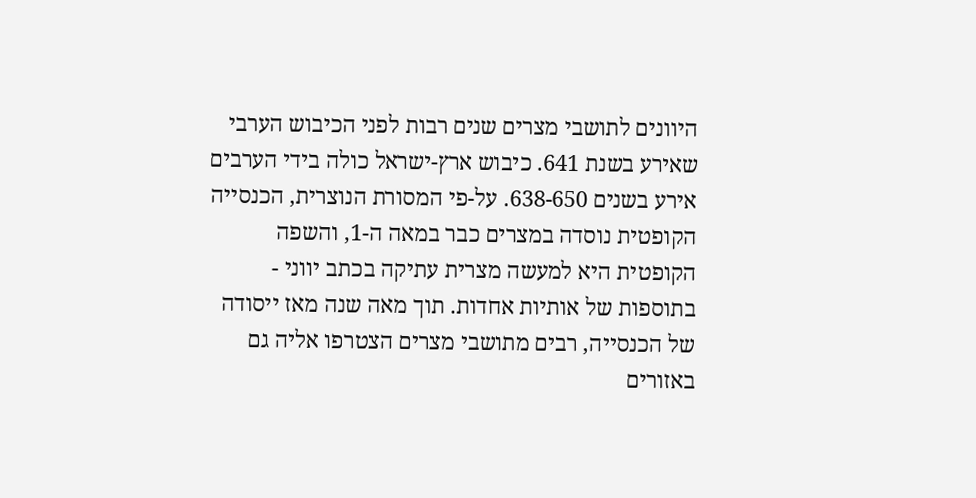היוונים לתושבי מצרים שנים רבות לפני הכיבוש הערבי שאירע בשנת 641. כיבוש ארץ-ישראל כולה בידי הערבים אירע בשנים 638-650. על-פי המסורת הנוצרית, הכנסייה הקופטית נוסדה במצרים כבר במאה ה-1, והשפה הקופטית היא למעשה מצרית עתיקה בכתב יווני - בתוספות של אותיות אחדות. תוך מאה שנה מאז ייסודה של הכנסייה, רבים מתושבי מצרים הצטרפו אליה גם באזורים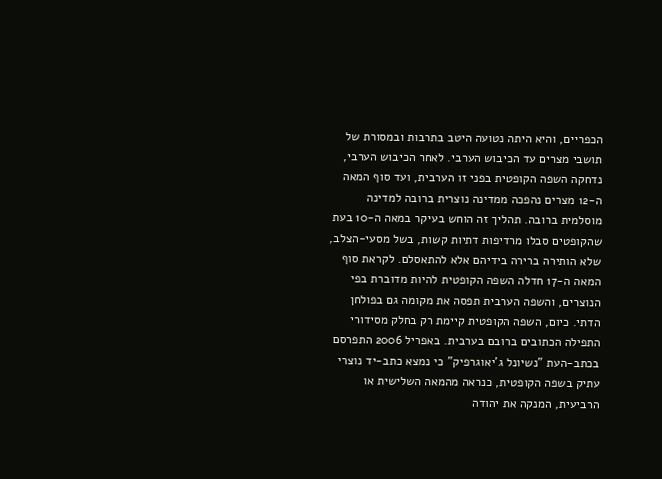הכפריים, והיא היתה נטועה היטב בתרבות ובמסורת של תושבי מצרים עד הכיבוש הערבי. לאחר הכיבוש הערבי, נדחקה השפה הקופטית בפני זו הערבית, ועד סוף המאה ה-12 מצרים נהפכה ממדינה נוצרית ברובה למדינה מוסלמית ברובה. תהליך זה הוחש בעיקר במאה ה-10 בעת שהקופטים סבלו מרדיפות דתיות קשות, בשל מסעי-הצלב, שלא הותירה ברירה בידיהם אלא להתאסלם. לקראת סוף המאה ה-17 חדלה השפה הקופטית להיות מדוברת בפי הנוצרים, והשפה הערבית תפסה את מקומה גם בפולחן הדתי. כיום, השפה הקופטית קיימת רק בחלק מסידורי התפילה הכתובים ברובם בערבית. באפריל 2006 התפרסם בכתב-העת "נשיונל ג'יאוגרפיק" כי נמצא כתב-יד נוצרי עתיק בשפה הקופטית, כנראה מהמאה השלישית או הרביעית, המנקה את יהודה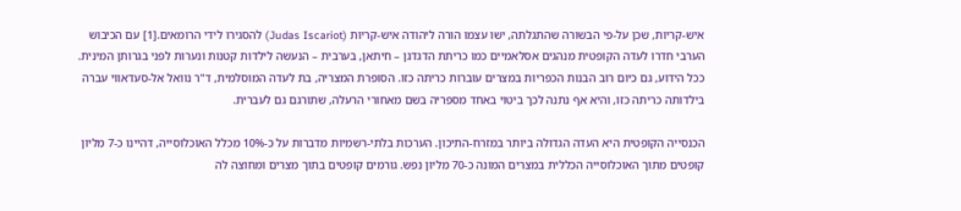איש-קריות, שכן על-פי הבשורה שהתגלתה, ישו עצמו הורה ליהודה איש-קריות (Judas Iscariot) להסגירו לידי הרומאים.[1] עם הכיבוש הערבי חדרו לעדה הקופטית מנהגים אסלאמיים כמו כריתת הדגדגן – חיתאן, בערבית – הנעשה לילדות קטנות ונערות לפני בגרותן המינית. ככל הידוע, גם כיום רוב הבנות הכפריות במצרים עוברות כריתה כזו. הסופרת המצריה, בת לעדה המוסלמית, ד"ר נוואל אל-סעדאווי עברה בילדותה כריתה כזו, והיא אף נתנה לכך ביטוי באחד מספריה בשם מאחורי הרעלה, שתורגם גם לעברית.

הכנסייה הקופטית היא העדה הגדולה ביותר במזרח-התיכון. הערכות בלתי-רשמיות מדברות על כ-10% מכלל האוכלוסייה, דהיינו כ-7 מליון קופטים מתוך האוכלוסייה הכללית במצרים המונה כ-70 מליון נפש. גורמים קופטים בתוך מצרים ומחוצה לה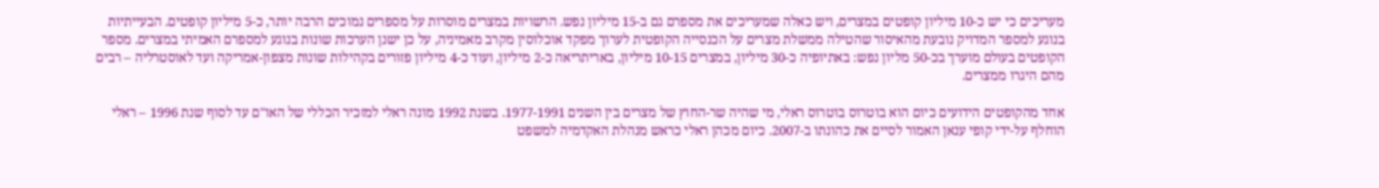מעריכים כי יש כ-10 מיליון קופטים במצרים, ויש כאלה שמעריכים את מספרם גם ב-15 מיליון נפש. הרשויות במצרים מוסרות על מספרים נמוכים הרבה יותר, כ-5 מיליון קופטים. הבעייתיות בנוגע למספר המדויק נובעת מהאיסור שהטילה ממשלת מצרים על הכנסייה הקופטית לערוך מפקד אוכלוסין מקרב מאמיניה, על כן ישנן הערכות שונות בנוגע למספרם האמיתי במצרים. מספר הקופטים בעולם מוערך בכ-50 מליון נפש: באתיופיה כ-30 מיליון, במצרים 10-15 מיליון, באריתריאה כ-2 מיליון, ועוד כ-4 מיליון פזורים בקהילות שונות מצפון-אמריקה ועד לאוסטרליה – רבים מהם היגרו ממצרים.

אחד מהקופטים הידועים כיום הוא בוטרוס בוטרוס ראלי, מי שהיה שר-החוץ של מצרים בין השנים 1977-1991. בשנת 1992 מונה ראלי למזכיר הכללי של האו"ם עד לסוף שנת 1996 – ראלי הוחלף על-ידי קופי ענאן האמור לסיים את כהונתו ב-2007. כיום מכהן ראלי כראש מנהלת האקדמיה למשפט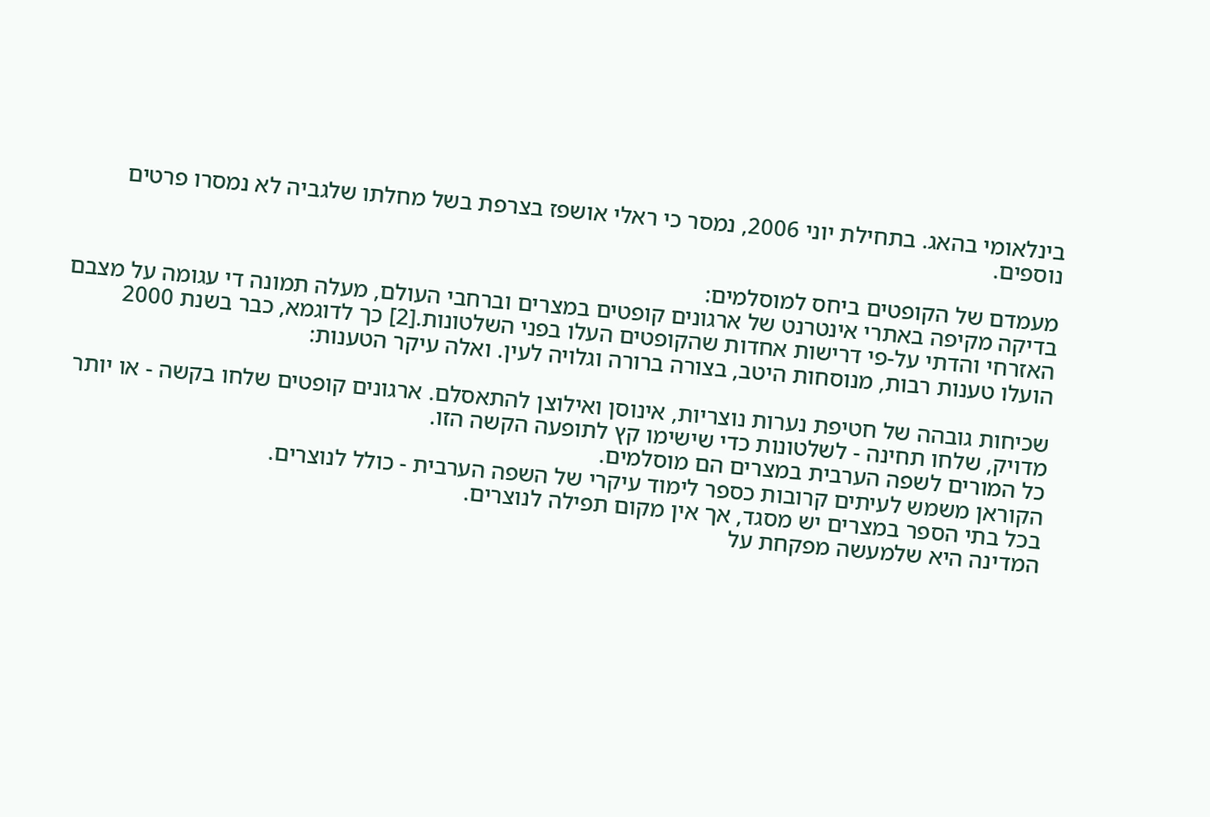בינלאומי בהאג. בתחילת יוני 2006, נמסר כי ראלי אושפז בצרפת בשל מחלתו שלגביה לא נמסרו פרטים נוספים.

מעמדם של הקופטים ביחס למוסלמים:
בדיקה מקיפה באתרי אינטרנט של ארגונים קופטים במצרים וברחבי העולם, מעלה תמונה די עגומה על מצבם האזרחי והדתי על-פי דרישות אחדות שהקופטים העלו בפני השלטונות.[2] כך לדוגמא, כבר בשנת 2000 הועלו טענות רבות, מנוסחות היטב, בצורה ברורה וגלויה לעין. ואלה עיקר הטענות:

שכיחות גובהה של חטיפת נערות נוצריות, אינוסן ואילוצן להתאסלם. ארגונים קופטים שלחו בקשה - או יותר מדויק, שלחו תחינה - לשלטונות כדי שישימו קץ לתופעה הקשה הזו.
כל המורים לשפה הערבית במצרים הם מוסלמים.
הקוראן משמש לעיתים קרובות כספר לימוד עיקרי של השפה הערבית - כולל לנוצרים.
בכל בתי הספר במצרים יש מסגד, אך אין מקום תפילה לנוצרים.
המדינה היא שלמעשה מפקחת על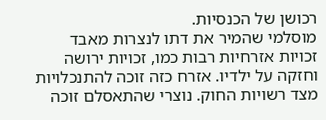רכושן של הכנסיות.
מוסלמי שהמיר את דתו לנצרות מאבד זכויות אזרחיות רבות כמו, זכויות ירושה וחזקה על ילדיו. אזרח כזה זוכה להתנכלויות מצד רשויות החוק. נוצרי שהתאסלם זוכה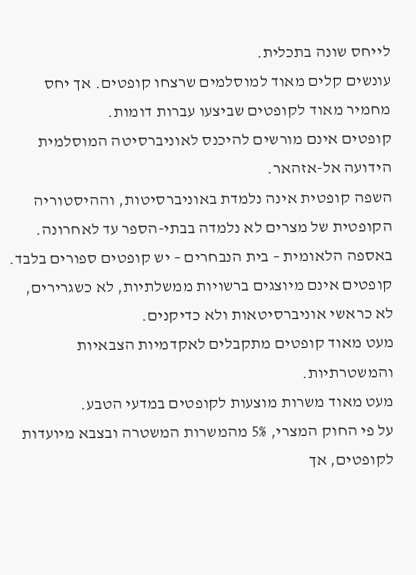לייחס שונה בתכלית.
עונשים קלים מאוד למוסלמים שרצחו קופטים. אך יחס מחמיר מאוד לקופטים שביצעו עברות דומות.
קופטים אינם מורשים להיכנס לאוניברסיטה המוסלמית הידועה אל-אזהאר.
השפה קופטית אינה נלמדת באוניברסיטות, וההיסטוריה הקופטית של מצרים לא נלמדה בבתי-הספר עד לאחרונה.
באספה הלאומית – בית הנבחרים – יש קופטים ספורים בלבד.
קופטים אינם מיוצגים ברשויות ממשלתיות, לא כשגרירים, לא כראשי אוניברסיטאות ולא כדיקנים.
מעט מאוד קופטים מתקבלים לאקדמיות הצבאיות והמשטרתיות.
מעט מאוד משרות מוצעות לקופטים במדעי הטבע.
על פי החוק המצרי, 5% מהמשרות המשטרה ובצבא מיועדות לקופטים, אך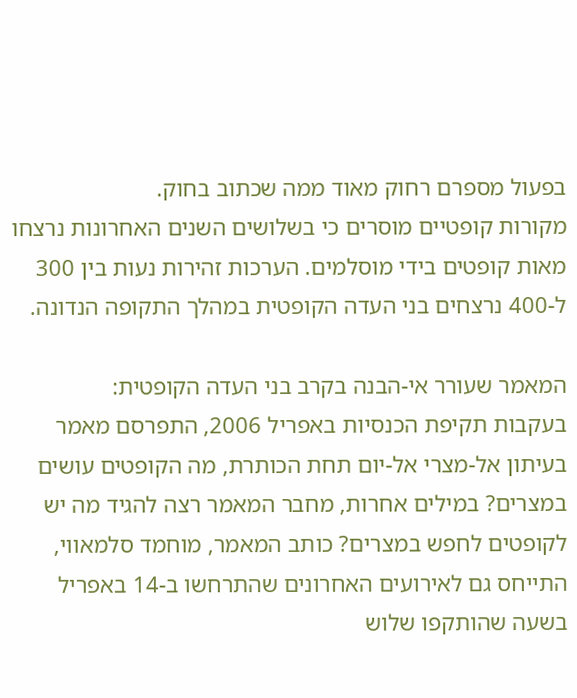בפעול מספרם רחוק מאוד ממה שכתוב בחוק.
מקורות קופטיים מוסרים כי בשלושים השנים האחרונות נרצחו מאות קופטים בידי מוסלמים. הערכות זהירות נעות בין 300 ל-400 נרצחים בני העדה הקופטית במהלך התקופה הנדונה.

המאמר שעורר אי-הבנה בקרב בני העדה הקופטית:
בעקבות תקיפת הכנסיות באפריל 2006, התפרסם מאמר בעיתון אל-מצרי אל-יום תחת הכותרת, מה הקופטים עושים במצרים? במילים אחרות, מחבר המאמר רצה להגיד מה יש לקופטים לחפש במצרים? כותב המאמר, מוחמד סלמאווי, התייחס גם לאירועים האחרונים שהתרחשו ב-14 באפריל בשעה שהותקפו שלוש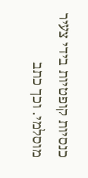כנסיות קופטיות בידי צעיר מוסלמי. וכך כתב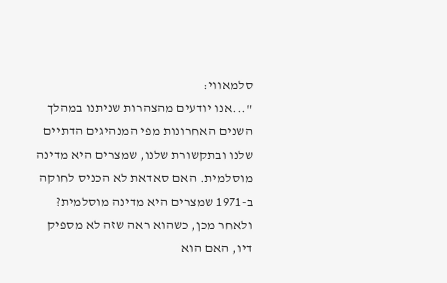סלמאווי:
"...אנו יודעים מהצהרות שניתנו במהלך השנים האחרונות מפי המנהיגים הדתיים שלנו ובתקשורת שלנו, שמצרים היא מדינה מוסלמית. האם סאדאת לא הכניס לחוקה ב-1971 שמצרים היא מדינה מוסלמית? ולאחר מכן, כשהוא ראה שזה לא מספיק דיו, האם הוא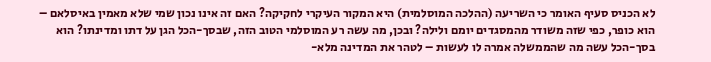לא הכניס סעיף האומר כי השריעה (ההלכה המוסלמית) היא המקור העיקרי לחקיקה? האם זה אינו נכון שמי שלא מאמין באיסלאם – הוא כופר, כפי שזה משודר מהמסגדים יומם ולילה? ובכן, מה עשה רע המוסלמי הטוב הזה, שבסך-הכל הגן על דתו ומדינתו? הוא בסך-הכל עשה מה שהממשלה אמרה לו לעשות – לטהר את המדינה מלא-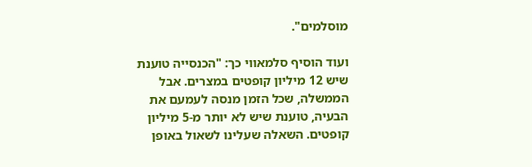מוסלמים".

ועוד הוסיף סלמאווי כך: "הכנסייה טוענת שיש 12 מיליון קופטים במצרים. אבל הממשלה, שכל הזמן מנסה לעמעם את הבעיה, טוענת שיש לא יותר מ-5 מיליון קופטים. השאלה שעלינו לשאול באופן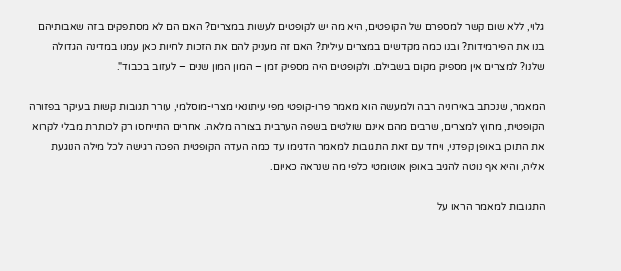גלוי, ללא שום קשר למספרם של הקופטים, היא מה יש לקופטים לעשות במצרים? האם הם לא מסתפקים בזה שאבותיהם בנו את הפירמידות? ובנו כמה מקדשים במצרים עילית? האם זה מעניק להם את הזכות לחיות כאן עמנו במדינה הגדולה שלנו? למצרים אין מספיק מקום בשבילם. ולקופטים היה מספיק זמן – המון המון שנים – לעזוב בכבוד".

המאמר, שנכתב באירוניה רבה ולמעשה הוא מאמר פרו-קופטי מפי עיתונאי מצרי-מוסלמי, עורר תגובות קשות בעיקר בפזורה הקופטית, מחוץ למצרים, שרבים מהם אינם שולטים בשפה הערבית בצורה מלאה. אחרים התייחסו רק לכותרת מבלי לקרוא את התוכן באופן קפדני, ויחד עם זאת התגובות למאמר הדגימו עד כמה העדה הקופטית הפכה רגישה לכל מילה הנוגעת אליה, והיא אף נוטה להגיב באופן אוטומטי כלפי מה שנראה כאיום.

התגובות למאמר הראו על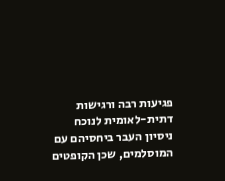פגיעות רבה ורגישות דתית-לאומית לנוכח ניסיון העבר ביחסיהם עם המוסלמים, שכן הקופטים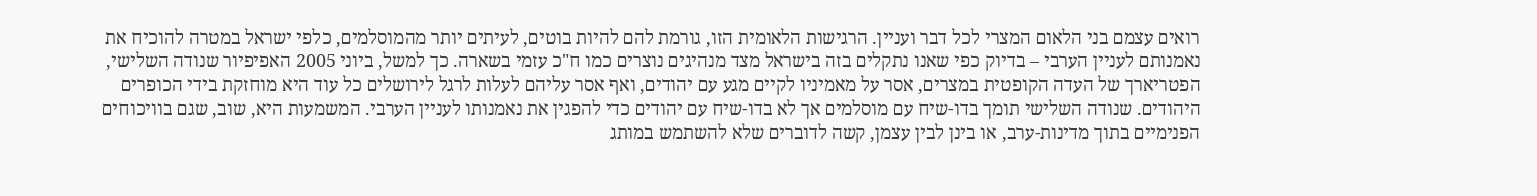רואים עצמם בני הלאום המצרי לכל דבר ועניין. הרגישות הלאומית הזו, גורמת להם להיות בוטים, לעיתים יותר מהמוסלמים, כלפי ישראל במטרה להוכיח את נאמנותם לעניין הערבי – בדיוק כפי שאנו נתקלים בזה בישראל מצד מנהיגים נוצרים כמו ח"כ עזמי בשארה. כך למשל, ביוני 2005 האפיפיור שנודה השלישי, הפטריארך של העדה הקופטית במצרים, אסר על מאמיניו לקיים מגע עם יהודים, ואף אסר עליהם לעלות לרגל לירושלים כל עוד היא מוחזקת בידי הכופרים היהודים. שנודה השלישי תומך בדו-שיח עם מוסלמים אך לא בדו-שיח עם יהודים כדי להפגין את נאמנותו לעניין הערבי. המשמעות היא, שוב, שגם בוויכוחים הפנימיים בתוך מדינות-ערב, או בינן לבין עצמן, קשה לדוברים שלא להשתמש במותג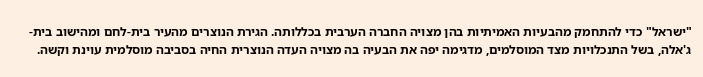"ישראל" כדי להתחמק מהבעיות האמיתיות בהן מצויה החברה הערבית בכללותה. הגירת הנוצרים מהעיר בית-לחם ומהישוב בית-ג'אלה, בשל התנכלויות מצד המוסלמים, מדגימה יפה את הבעיה בה מצויה העדה הנוצרית החיה בסביבה מוסלמית עוינת וקשה.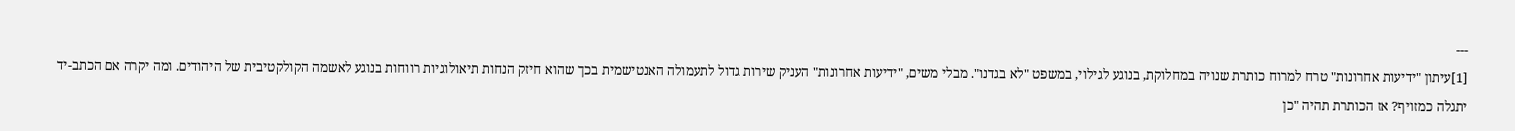---
[1]עיתון "ידיעות אחרונות" טרח למרוח כותרת שנויה במחלוקת, בנוגע לגילוי, במשפט "לא בגדנו". מבלי משים, "ידיעות אחרונות" העניק שירות גדול לתעמולה האנטישמית בכך שהוא חיזק הנחות תיאולוגיות רווחות בנוגע לאשמה הקולקטיבית של היהודים. ומה יקרה אם הכתב-יד יתגלה כמזויף? אז הכותרת תהיה "כן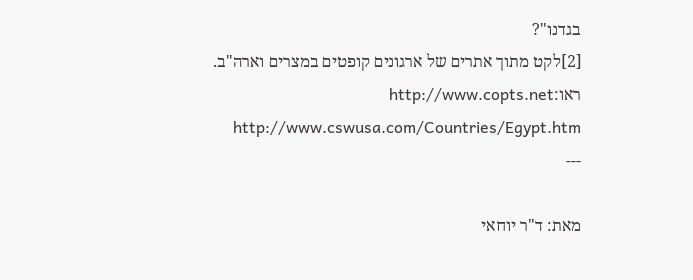בגדנו"?
[2]לקט מתוך אתרים של ארגונים קופטים במצרים וארה"ב. ראו:http://www.copts.net http://www.cswusa.com/Countries/Egypt.htm
---

מאת: ד"ר יוחאי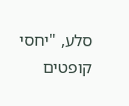סלע, "יחסי קופטים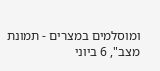ומוסלמים במצרים - תמונת מצב", 6 ביוני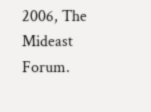2006, The Mideast Forum.